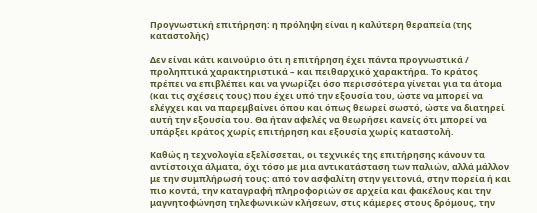Προγνωστική επιτήρηση: η πρόληψη είναι η καλύτερη θεραπεία (της καταστολής)

Δεν είναι κάτι καινούριο ότι η επιτήρηση έχει πάντα προγνωστικά / προληπτικά χαρακτηριστικά – και πειθαρχικό χαρακτήρα. Το κράτος πρέπει να επιβλέπει και να γνωρίζει όσο περισσότερα γίνεται για τα άτομα (και τις σχέσεις τους) που έχει υπό την εξουσία του, ώστε να μπορεί να ελέγχει και να παρεμβαίνει όπου και όπως θεωρεί σωστό, ώστε να διατηρεί αυτή την εξουσία του. Θα ήταν αφελές να θεωρήσει κανείς ότι μπορεί να υπάρξει κράτος χωρίς επιτήρηση και εξουσία χωρίς καταστολή.

Καθώς η τεχνολογία εξελίσσεται, οι τεχνικές της επιτήρησης κάνουν τα αντίστοιχα άλματα, όχι τόσο με μια αντικατάσταση των παλιών, αλλά μάλλον με την συμπλήρωσή τους: από τον ασφαλίτη στην γειτονιά, στην πορεία ή και πιο κοντά, την καταγραφή πληροφοριών σε αρχεία και φακέλους και την μαγνητοφώνηση τηλεφωνικών κλήσεων, στις κάμερες στους δρόμους, την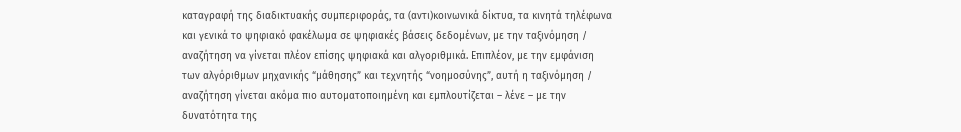καταγραφή της διαδικτυακής συμπεριφοράς, τα (αντι)κοινωνικά δίκτυα, τα κινητά τηλέφωνα και γενικά το ψηφιακό φακέλωμα σε ψηφιακές βάσεις δεδομένων, με την ταξινόμηση / αναζήτηση να γίνεται πλέον επίσης ψηφιακά και αλγοριθμικά. Επιπλέον, με την εμφάνιση των αλγόριθμων μηχανικής “μάθησης” και τεχνητής “νοημοσύνης”, αυτή η ταξινόμηση / αναζήτηση γίνεται ακόμα πιο αυτοματοποιημένη και εμπλουτίζεται – λένε – με την δυνατότητα της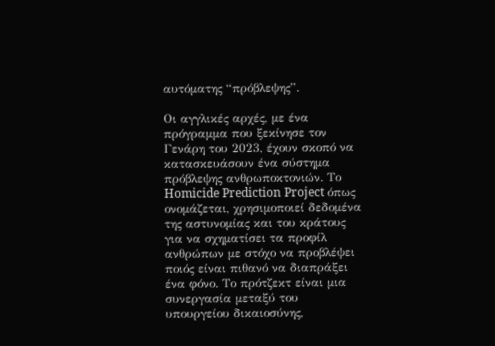αυτόματης “πρόβλεψης”.

Οι αγγλικές αρχές, με ένα πρόγραμμα που ξεκίνησε τον Γενάρη του 2023, έχουν σκοπό να κατασκευάσουν ένα σύστημα πρόβλεψης ανθρωποκτονιών. Το Homicide Prediction Project όπως ονομάζεται, χρησιμοποιεί δεδομένα της αστυνομίας και του κράτους για να σχηματίσει τα προφίλ ανθρώπων με στόχο να προβλέψει ποιός είναι πιθανό να διαπράξει ένα φόνο. Το πρότζεκτ είναι μια συνεργασία μεταξύ του υπουργείου δικαιοσύνης,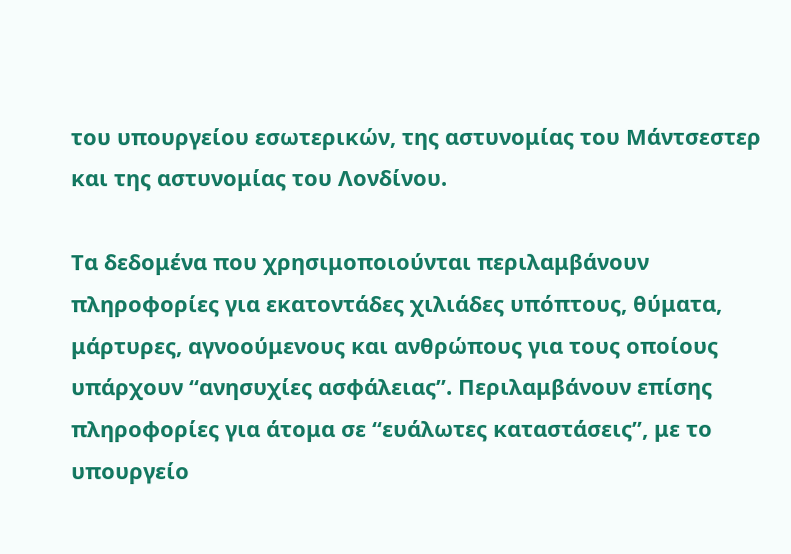του υπουργείου εσωτερικών, της αστυνομίας του Μάντσεστερ και της αστυνομίας του Λονδίνου.

Τα δεδομένα που χρησιμοποιούνται περιλαμβάνουν πληροφορίες για εκατοντάδες χιλιάδες υπόπτους, θύματα, μάρτυρες, αγνοούμενους και ανθρώπους για τους οποίους υπάρχουν “ανησυχίες ασφάλειας”. Περιλαμβάνουν επίσης πληροφορίες για άτομα σε “ευάλωτες καταστάσεις”, με το υπουργείο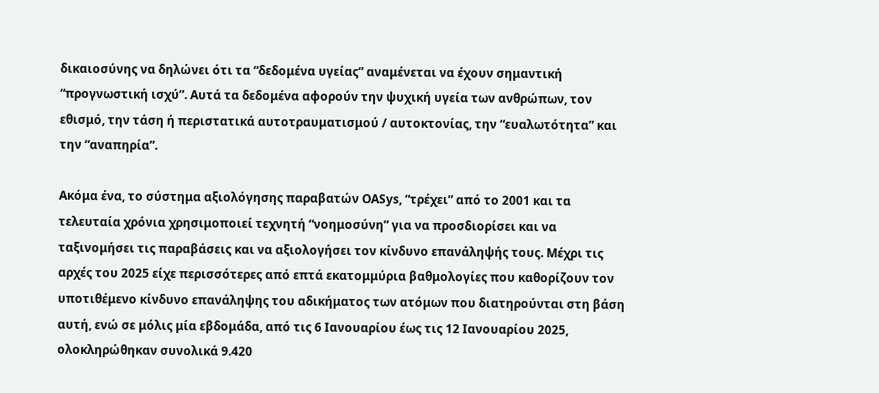δικαιοσύνης να δηλώνει ότι τα “δεδομένα υγείας” αναμένεται να έχουν σημαντική “προγνωστική ισχύ”. Αυτά τα δεδομένα αφορούν την ψυχική υγεία των ανθρώπων, τον εθισμό, την τάση ή περιστατικά αυτοτραυματισμού / αυτοκτονίας, την “ευαλωτότητα” και την “αναπηρία”.

Ακόμα ένα, το σύστημα αξιολόγησης παραβατών OASys, “τρέχει” από το 2001 και τα τελευταία χρόνια χρησιμοποιεί τεχνητή “νοημοσύνη” για να προσδιορίσει και να ταξινομήσει τις παραβάσεις και να αξιολογήσει τον κίνδυνο επανάληψής τους. Μέχρι τις αρχές του 2025 είχε περισσότερες από επτά εκατομμύρια βαθμολογίες που καθορίζουν τον υποτιθέμενο κίνδυνο επανάληψης του αδικήματος των ατόμων που διατηρούνται στη βάση αυτή, ενώ σε μόλις μία εβδομάδα, από τις 6 Ιανουαρίου έως τις 12 Ιανουαρίου 2025, ολοκληρώθηκαν συνολικά 9.420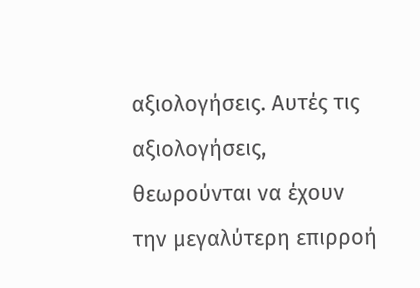αξιολογήσεις. Αυτές τις αξιολογήσεις, θεωρούνται να έχουν την μεγαλύτερη επιρροή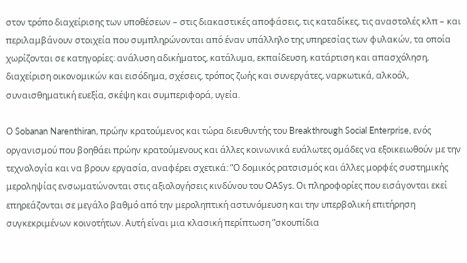στον τρόπο διαχείρισης των υποθέσεων – στις διακαστικές αποφάσεις, τις καταδίκες, τις αναστολές κλπ – και περιλαμβάνουν στοιχεία που συμπληρώνονται από έναν υπάλληλο της υπηρεσίας των φυλακών, τα οποία χωρίζονται σε κατηγορίες: ανάλυση αδικήματος, κατάλυμα, εκπαίδευση, κατάρτιση και απασχόληση, διαχείριση οικονομικών και εισόδημα, σχέσεις, τρόπος ζωής και συνεργάτες, ναρκωτικά, αλκοόλ, συναισθηματική ευεξία, σκέψη και συμπεριφορά, υγεία.

Ο Sobanan Narenthiran, πρώην κρατούμενος και τώρα διευθυντής του Breakthrough Social Enterprise, ενός οργανισμού που βοηθάει πρώην κρατούμενους και άλλες κοινωνικά ευάλωτες ομάδες να εξοικειωθούν με την τεχνολογία και να βρουν εργασία, αναφέρει σχετικά: “Ο δομικός ρατσισμός και άλλες μορφές συστημικής μεροληψίας ενσωματώνονται στις αξιολογήσεις κινδύνου του OASys. Οι πληροφορίες που εισάγονται εκεί επηρεάζονται σε μεγάλο βαθμό από την μεροληπτική αστυνόμευση και την υπερβολική επιτήρηση συγκεκριμένων κοινοτήτων. Αυτή είναι μια κλασική περίπτωση “σκουπίδια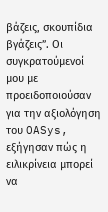βάζεις, σκουπίδια βγάζεις”. Οι συγκρατούμενοί μου με προειδοποιούσαν για την αξιολόγηση του OASys, εξήγησαν πώς η ειλικρίνεια μπορεί να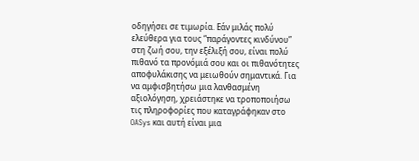οδηγήσει σε τιμωρία. Εάν μιλάς πολύ ελεύθερα για τους “παράγοντες κινδύνου” στη ζωή σου, την εξέλιξή σου, είναι πολύ πιθανό τα προνόμιά σου και οι πιθανότητες αποφυλάκισης να μειωθούν σημαντικά. Για να αμφισβητήσω μια λανθασμένη αξιολόγηση, χρειάστηκε να τροποποιήσω τις πληροφορίες που καταγράφηκαν στο OASys και αυτή είναι μια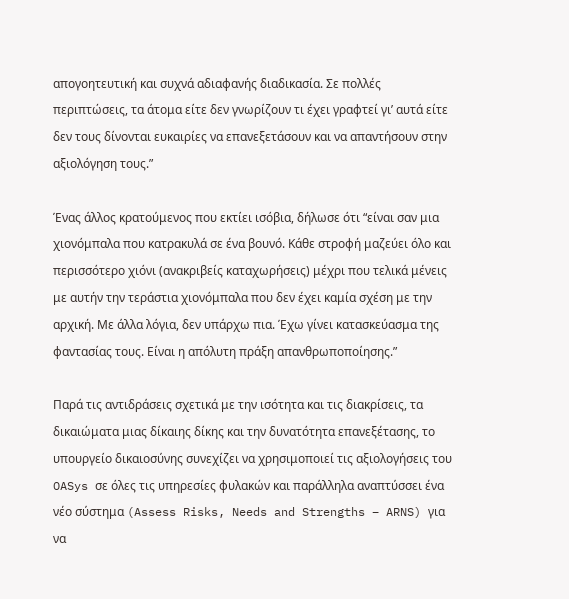απογοητευτική και συχνά αδιαφανής διαδικασία. Σε πολλές περιπτώσεις, τα άτομα είτε δεν γνωρίζουν τι έχει γραφτεί γι’ αυτά είτε δεν τους δίνονται ευκαιρίες να επανεξετάσουν και να απαντήσουν στην αξιολόγηση τους.”

Ένας άλλος κρατούμενος που εκτίει ισόβια, δήλωσε ότι “είναι σαν μια χιονόμπαλα που κατρακυλά σε ένα βουνό. Κάθε στροφή μαζεύει όλο και περισσότερο χιόνι (ανακριβείς καταχωρήσεις) μέχρι που τελικά μένεις με αυτήν την τεράστια χιονόμπαλα που δεν έχει καμία σχέση με την αρχική. Με άλλα λόγια, δεν υπάρχω πια. Έχω γίνει κατασκεύασμα της φαντασίας τους. Είναι η απόλυτη πράξη απανθρωποποίησης.”

Παρά τις αντιδράσεις σχετικά με την ισότητα και τις διακρίσεις, τα δικαιώματα μιας δίκαιης δίκης και την δυνατότητα επανεξέτασης, το υπουργείο δικαιοσύνης συνεχίζει να χρησιμοποιεί τις αξιολογήσεις του OASys σε όλες τις υπηρεσίες φυλακών και παράλληλα αναπτύσσει ένα νέο σύστημα (Assess Risks, Needs and Strengths – ARNS) για να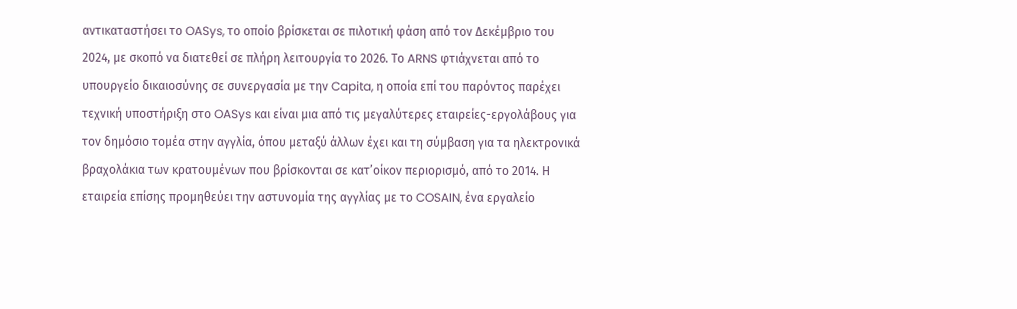αντικαταστήσει το OASys, το οποίο βρίσκεται σε πιλοτική φάση από τον Δεκέμβριο του 2024, με σκοπό να διατεθεί σε πλήρη λειτουργία το 2026. Το ARNS φτιάχνεται από το υπουργείο δικαιοσύνης σε συνεργασία με την Capita, η οποία επί του παρόντος παρέχει τεχνική υποστήριξη στο OASys και είναι μια από τις μεγαλύτερες εταιρείες-εργολάβους για τον δημόσιο τομέα στην αγγλία, όπου μεταξύ άλλων έχει και τη σύμβαση για τα ηλεκτρονικά βραχολάκια των κρατουμένων που βρίσκονται σε κατ’οίκον περιορισμό, από το 2014. Η εταιρεία επίσης προμηθεύει την αστυνομία της αγγλίας με το COSAIN, ένα εργαλείο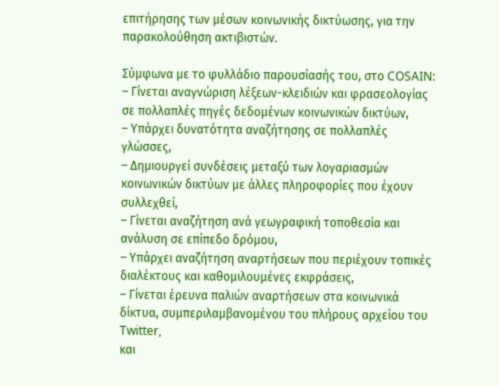επιτήρησης των μέσων κοινωνικής δικτύωσης, για την παρακολούθηση ακτιβιστών.

Σύμφωνα με το φυλλάδιο παρουσίασής του, στο COSAIN:
– Γίνεται αναγνώριση λέξεων-κλειδιών και φρασεολογίας σε πολλαπλές πηγές δεδομένων κοινωνικών δικτύων,
– Υπάρχει δυνατότητα αναζήτησης σε πολλαπλές γλώσσες,
– Δημιουργεί συνδέσεις μεταξύ των λογαριασμών κοινωνικών δικτύων με άλλες πληροφορίες που έχουν συλλεχθεί,
– Γίνεται αναζήτηση ανά γεωγραφική τοποθεσία και ανάλυση σε επίπεδο δρόμου,
– Υπάρχει αναζήτηση αναρτήσεων που περιέχουν τοπικές διαλέκτους και καθομιλουμένες εκφράσεις,
– Γίνεται έρευνα παλιών αναρτήσεων στα κοινωνικά δίκτυα, συμπεριλαμβανομένου του πλήρους αρχείου του Twitter,
και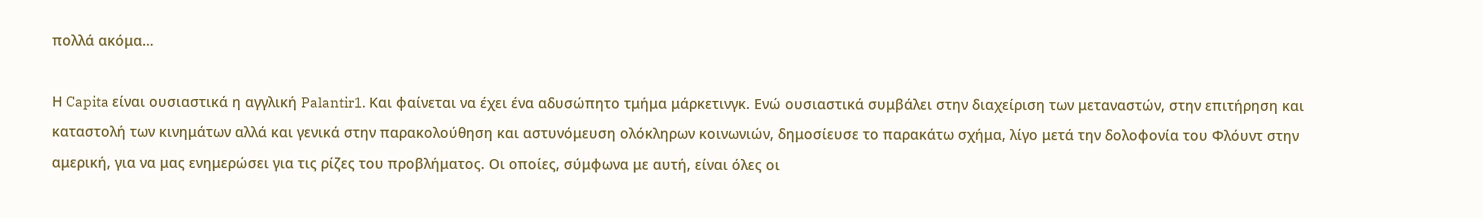πολλά ακόμα…

Η Capita είναι ουσιαστικά η αγγλική Palantir1. Και φαίνεται να έχει ένα αδυσώπητο τμήμα μάρκετινγκ. Ενώ ουσιαστικά συμβάλει στην διαχείριση των μεταναστών, στην επιτήρηση και καταστολή των κινημάτων αλλά και γενικά στην παρακολούθηση και αστυνόμευση ολόκληρων κοινωνιών, δημοσίευσε το παρακάτω σχήμα, λίγο μετά την δολοφονία του Φλόυντ στην αμερική, για να μας ενημερώσει για τις ρίζες του προβλήματος. Οι οποίες, σύμφωνα με αυτή, είναι όλες οι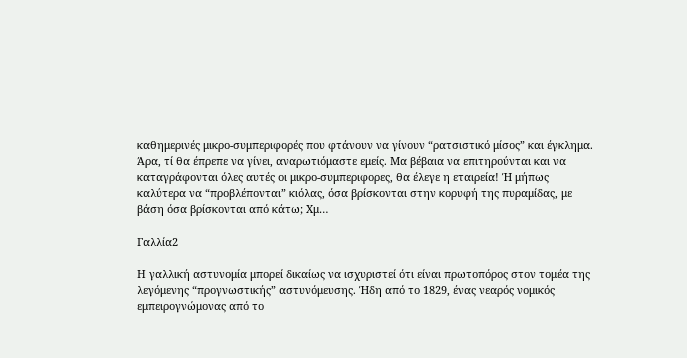καθημερινές μικρο-συμπεριφορές που φτάνουν να γίνουν “ρατσιστικό μίσος” και έγκλημα. Άρα, τί θα έπρεπε να γίνει, αναρωτιόμαστε εμείς. Μα βέβαια να επιτηρούνται και να καταγράφονται όλες αυτές οι μικρο-συμπεριφορες, θα έλεγε η εταιρεία! Ή μήπως καλύτερα να “προβλέπονται” κιόλας, όσα βρίσκονται στην κορυφή της πυραμίδας, με βάση όσα βρίσκονται από κάτω; Χμ…

Γαλλία2

Η γαλλική αστυνομία μπορεί δικαίως να ισχυριστεί ότι είναι πρωτοπόρος στον τομέα της λεγόμενης “προγνωστικής” αστυνόμευσης. Ήδη από το 1829, ένας νεαρός νομικός εμπειρογνώμονας από το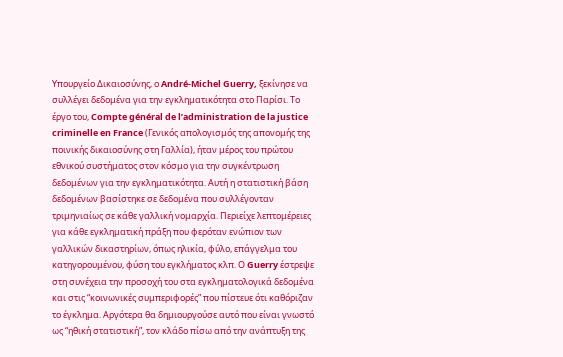Υπουργείο Δικαιοσύνης, ο André-Michel Guerry, ξεκίνησε να συλλέγει δεδομένα για την εγκληματικότητα στο Παρίσι. Το έργο του, Compte général de l’administration de la justice criminelle en France (Γενικός απολογισμός της απονομής της ποινικής δικαιοσύνης στη Γαλλία), ήταν μέρος του πρώτου εθνικού συστήματος στον κόσμο για την συγκέντρωση δεδομένων για την εγκληματικότητα. Αυτή η στατιστική βάση δεδομένων βασίστηκε σε δεδομένα που συλλέγονταν τριμηνιαίως σε κάθε γαλλική νομαρχία. Περιείχε λεπτομέρειες για κάθε εγκληματική πράξη που φερόταν ενώπιον των γαλλικών δικαστηρίων, όπως ηλικία, φύλο, επάγγελμα του κατηγορουμένου, φύση του εγκλήματος κλπ. Ο Guerry έστρεψε στη συνέχεια την προσοχή του στα εγκληματολογικά δεδομένα και στις “κοινωνικές συμπεριφορές” που πίστευε ότι καθόριζαν το έγκλημα. Αργότερα θα δημιουργούσε αυτό που είναι γνωστό ως “ηθική στατιστική”, τον κλάδο πίσω από την ανάπτυξη της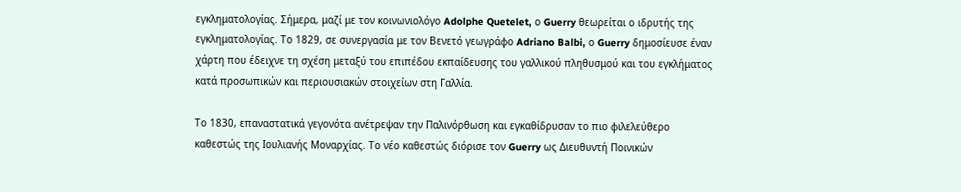εγκληματολογίας. Σήμερα, μαζί με τον κοινωνιολόγο Adolphe Quetelet, ο Guerry θεωρείται ο ιδρυτής της εγκληματολογίας. Το 1829, σε συνεργασία με τον Βενετό γεωγράφο Adriano Balbi, ο Guerry δημοσίευσε έναν χάρτη που έδειχνε τη σχέση μεταξύ του επιπέδου εκπαίδευσης του γαλλικού πληθυσμού και του εγκλήματος κατά προσωπικών και περιουσιακών στοιχείων στη Γαλλία.

Το 1830, επαναστατικά γεγονότα ανέτρεψαν την Παλινόρθωση και εγκαθίδρυσαν το πιο φιλελεύθερο καθεστώς της Ιουλιανής Μοναρχίας. Το νέο καθεστώς διόρισε τον Guerry ως Διευθυντή Ποινικών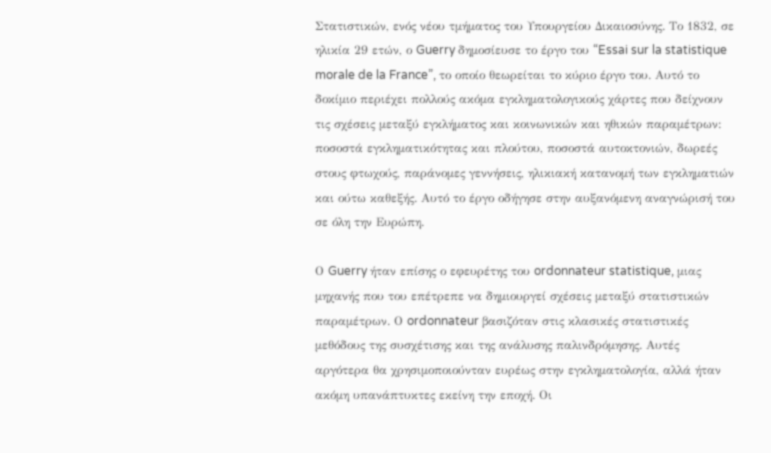Στατιστικών, ενός νέου τμήματος του Υπουργείου Δικαιοσύνης. Το 1832, σε ηλικία 29 ετών, ο Guerry δημοσίευσε το έργο του “Essai sur la statistique morale de la France”, το οποίο θεωρείται το κύριο έργο του. Αυτό το δοκίμιο περιέχει πολλούς ακόμα εγκληματολογικούς χάρτες που δείχνουν τις σχέσεις μεταξύ εγκλήματος και κοινωνικών και ηθικών παραμέτρων: ποσοστά εγκληματικότητας και πλούτου, ποσοστά αυτοκτονιών, δωρεές στους φτωχούς, παράνομες γεννήσεις, ηλικιακή κατανομή των εγκληματιών και ούτω καθεξής. Αυτό το έργο οδήγησε στην αυξανόμενη αναγνώρισή του σε όλη την Ευρώπη.

Ο Guerry ήταν επίσης ο εφευρέτης του ordonnateur statistique, μιας μηχανής που του επέτρεπε να δημιουργεί σχέσεις μεταξύ στατιστικών παραμέτρων. Ο ordonnateur βασιζόταν στις κλασικές στατιστικές μεθόδους της συσχέτισης και της ανάλυσης παλινδρόμησης. Αυτές αργότερα θα χρησιμοποιούνταν ευρέως στην εγκληματολογία, αλλά ήταν ακόμη υπανάπτυκτες εκείνη την εποχή. Οι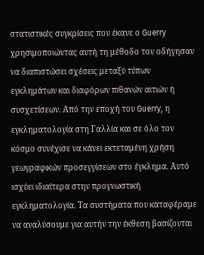στατιστικές συγκρίσεις που έκανε ο Guerry χρησιμοποιώντας αυτή τη μέθοδο τον οδήγησαν να διαπιστώσει σχέσεις μεταξύ τύπων εγκλημάτων και διαφόρων πιθανών αιτιών ή συσχετίσεων. Από την εποχή του Guerry, η εγκληματολογία στη Γαλλία και σε όλο τον κόσμο συνέχισε να κάνει εκτεταμένη χρήση γεωγραφικών προσεγγίσεων στο έγκλημα. Αυτό ισχύει ιδιαίτερα στην προγνωστική εγκληματολογία. Τα συστήματα που καταφέραμε να αναλύσουμε για αυτήν την έκθεση βασίζονται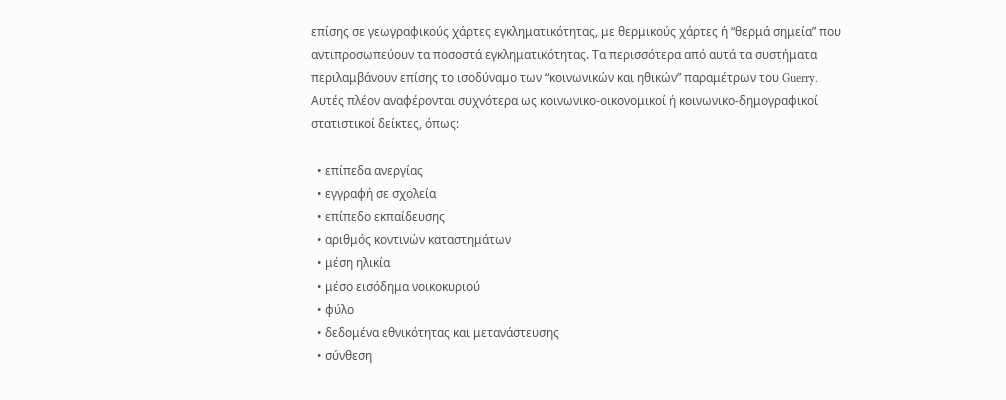επίσης σε γεωγραφικούς χάρτες εγκληματικότητας, με θερμικούς χάρτες ή “θερμά σημεία” που αντιπροσωπεύουν τα ποσοστά εγκληματικότητας. Τα περισσότερα από αυτά τα συστήματα περιλαμβάνουν επίσης το ισοδύναμο των “κοινωνικών και ηθικών” παραμέτρων του Guerry. Αυτές πλέον αναφέρονται συχνότερα ως κοινωνικο-οικονομικοί ή κοινωνικο-δημογραφικοί στατιστικοί δείκτες, όπως:

  • επίπεδα ανεργίας
  • εγγραφή σε σχολεία
  • επίπεδο εκπαίδευσης
  • αριθμός κοντινών καταστημάτων
  • μέση ηλικία
  • μέσο εισόδημα νοικοκυριού
  • φύλο
  • δεδομένα εθνικότητας και μετανάστευσης
  • σύνθεση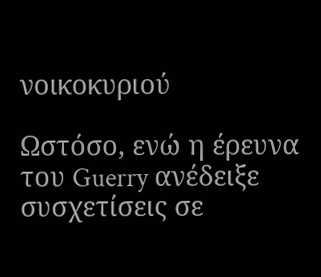νοικοκυριού

Ωστόσο, ενώ η έρευνα του Guerry ανέδειξε συσχετίσεις σε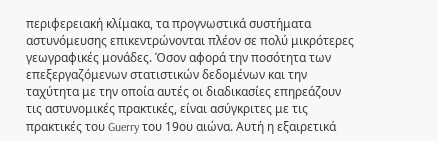περιφερειακή κλίμακα, τα προγνωστικά συστήματα αστυνόμευσης επικεντρώνονται πλέον σε πολύ μικρότερες γεωγραφικές μονάδες. Όσον αφορά την ποσότητα των επεξεργαζόμενων στατιστικών δεδομένων και την ταχύτητα με την οποία αυτές οι διαδικασίες επηρεάζουν τις αστυνομικές πρακτικές, είναι ασύγκριτες με τις πρακτικές του Guerry του 19ου αιώνα. Αυτή η εξαιρετικά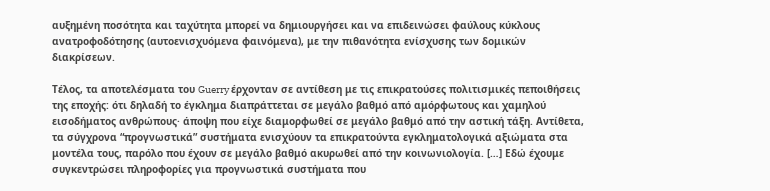αυξημένη ποσότητα και ταχύτητα μπορεί να δημιουργήσει και να επιδεινώσει φαύλους κύκλους ανατροφοδότησης (αυτοενισχυόμενα φαινόμενα), με την πιθανότητα ενίσχυσης των δομικών διακρίσεων.

Τέλος, τα αποτελέσματα του Guerry έρχονταν σε αντίθεση με τις επικρατούσες πολιτισμικές πεποιθήσεις της εποχής: ότι δηλαδή το έγκλημα διαπράττεται σε μεγάλο βαθμό από αμόρφωτους και χαμηλού εισοδήματος ανθρώπους· άποψη που είχε διαμορφωθεί σε μεγάλο βαθμό από την αστική τάξη. Αντίθετα, τα σύγχρονα “προγνωστικά” συστήματα ενισχύουν τα επικρατούντα εγκληματολογικά αξιώματα στα μοντέλα τους, παρόλο που έχουν σε μεγάλο βαθμό ακυρωθεί από την κοινωνιολογία. […] Εδώ έχουμε συγκεντρώσει πληροφορίες για προγνωστικά συστήματα που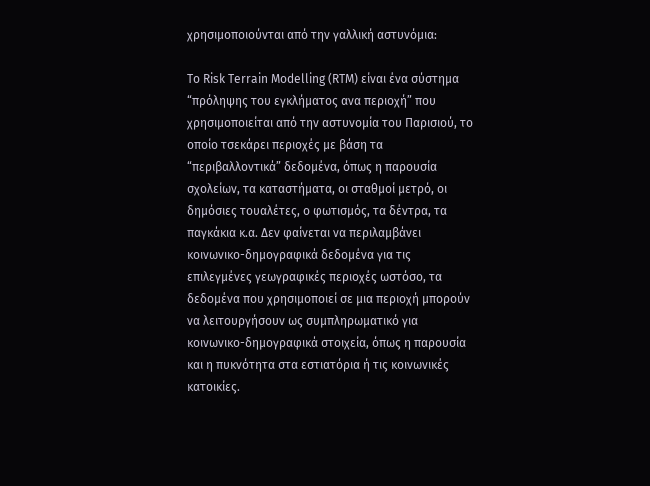χρησιμοποιούνται από την γαλλική αστυνόμια:

Το Risk Terrain Modelling (RTM) είναι ένα σύστημα “πρόληψης του εγκλήματος ανα περιοχή” που χρησιμοποιείται από την αστυνομία του Παρισιού, το οποίο τσεκάρει περιοχές με βάση τα “περιβαλλοντικά” δεδομένα, όπως η παρουσία σχολείων, τα καταστήματα, οι σταθμοί μετρό, οι δημόσιες τουαλέτες, ο φωτισμός, τα δέντρα, τα παγκάκια κ.α. Δεν φαίνεται να περιλαμβάνει κοινωνικο-δημογραφικά δεδομένα για τις επιλεγμένες γεωγραφικές περιοχές ωστόσο, τα δεδομένα που χρησιμοποιεί σε μια περιοχή μπορούν να λειτουργήσουν ως συμπληρωματικό για κοινωνικο-δημογραφικά στοιχεία, όπως η παρουσία και η πυκνότητα στα εστιατόρια ή τις κοινωνικές κατοικίες.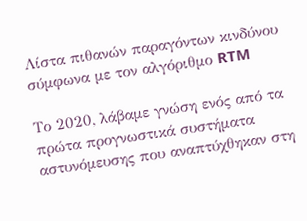Λίστα πιθανών παραγόντων κινδύνου σύμφωνα με τον αλγόριθμο RTM

Το 2020, λάβαμε γνώση ενός από τα πρώτα προγνωστικά συστήματα αστυνόμευσης που αναπτύχθηκαν στη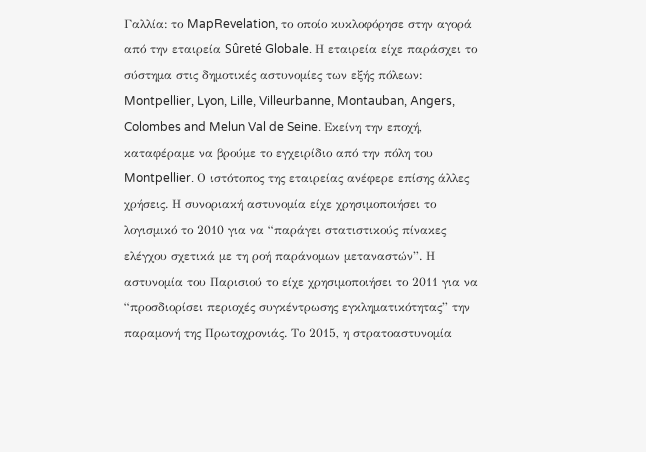Γαλλία: το MapRevelation, το οποίο κυκλοφόρησε στην αγορά από την εταιρεία Sûreté Globale. Η εταιρεία είχε παράσχει το σύστημα στις δημοτικές αστυνομίες των εξής πόλεων: Montpellier, Lyon, Lille, Villeurbanne, Montauban, Angers, Colombes and Melun Val de Seine. Εκείνη την εποχή, καταφέραμε να βρούμε το εγχειρίδιο από την πόλη του Montpellier. Ο ιστότοπος της εταιρείας ανέφερε επίσης άλλες χρήσεις. Η συνοριακή αστυνομία είχε χρησιμοποιήσει το λογισμικό το 2010 για να “παράγει στατιστικούς πίνακες ελέγχου σχετικά με τη ροή παράνομων μεταναστών”. Η αστυνομία του Παρισιού το είχε χρησιμοποιήσει το 2011 για να “προσδιορίσει περιοχές συγκέντρωσης εγκληματικότητας” την παραμονή της Πρωτοχρονιάς. Το 2015, η στρατοαστυνομία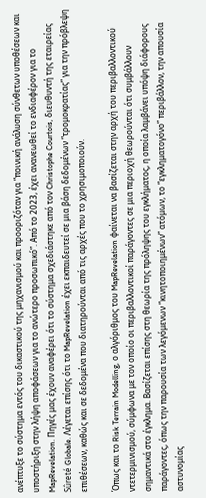ανέπτυξε το σύστημα εντός του δικαστικού της μηχανισμού και προοριζόταν για “ποινική ανάλυση σύνθετων υποθέσεων και υποστήριξη στην λήψη αποφάσεων για το ανώτερο προσωπικό”. Από το 2023, έχει ανανεωθεί το ενδιαφέρον για το MapRevelation. Πηγές μας έχουν αναφέρει ότι το σύστημα σχεδιάστηκε από τον Christophe Courtois, διευθυντή της εταιρείας Sûreté Globale. Λέγεται επίσης ότι το MapRevelation έχει εκπαιδευτεί σε μια βάση δεδομένων “τρομοκρατίας” για την πρόβλεψη επιθέσεων, καθώς και σε δεδομένα που διατηρούνται από τις αρχές που το χρησιμοποιούν.

Όπως και το Risk Terrain Modelling, ο αλγόριθμος του MapRevelation φαίνεται να βασίζεται στην αρχή του περιβαλλοντικού ντετερμινισμού, σύμφωνα με τον οποίο οι περιβαλλοντικοί παράγοντες σε μια περιοχή θεωρούνται ότι συμβάλλουν σημαντικά στο έγκλημα. Βασίζεται επίσης στη θεωρία της πρόληψης του εγκλήματος, η οποία λαμβάνει υπόψη διάφορους παράγοντες, όπως την παρουσία των λεγόμενων “κινητοποιημένων” ατόμων, το “εγκληματογόνο” περιβάλλον, την απουσία αστυνομίας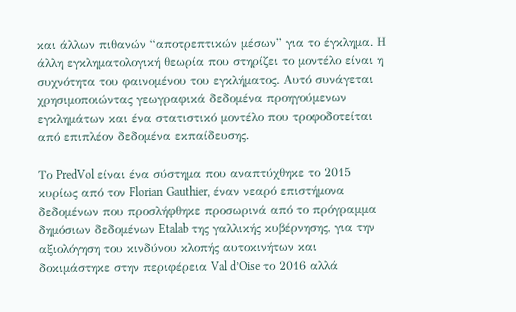και άλλων πιθανών “αποτρεπτικών μέσων” για το έγκλημα. Η άλλη εγκληματολογική θεωρία που στηρίζει το μοντέλο είναι η συχνότητα του φαινομένου του εγκλήματος. Αυτό συνάγεται χρησιμοποιώντας γεωγραφικά δεδομένα προηγούμενων εγκλημάτων και ένα στατιστικό μοντέλο που τροφοδοτείται από επιπλέον δεδομένα εκπαίδευσης.

Το PredVol είναι ένα σύστημα που αναπτύχθηκε το 2015 κυρίως από τον Florian Gauthier, έναν νεαρό επιστήμονα δεδομένων που προσλήφθηκε προσωρινά από το πρόγραμμα δημόσιων δεδομένων Etalab της γαλλικής κυβέρνησης, για την αξιολόγηση του κινδύνου κλοπής αυτοκινήτων και δοκιμάστηκε στην περιφέρεια Val d’Oise το 2016 αλλά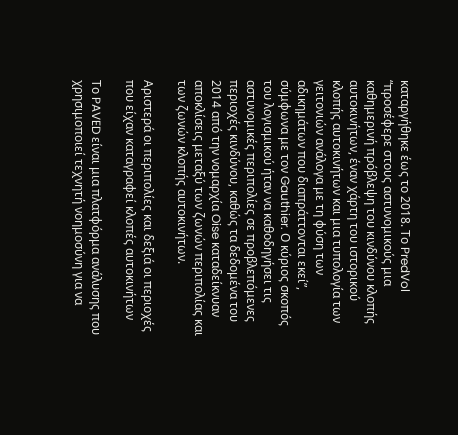καταργήθηκε έως το 2018. Το PredVol “προσέφερε στους αστυνομικούς μια καθημερινή πρόβλεψη του κινδύνου κλοπής αυτοκινήτων, έναν χάρτη του ιστορικού κλοπής αυτοκινήτων και μια τυπολογία των γειτονιών ανάλογα με τη φύση των αδικημάτων που διαπράττονται εκεί”, σύμφωνα με τον Gauthier. Ο κύριος σκοπός του λογισμικού ήταν να καθοδηγήσει τις αστυνομικές περιπολίες σε προβλεπόμενες περιοχές κινδύνου, καθώς τα δεδομένα του 2014 από την νομαρχία Oise καταδείκνυαν αποκλίσεις μεταξύ των ζωνών περιπολίας και των ζωνών κλοπής αυτοκινήτων.

Αριστερά οι περιπολίες και δεξιά οι περιοχές που είχαν καταγραφεί κλοπές αυτοκινήτων

Το PAVED είναι μια πλατφόρμα ανάλυσης που χρησιμοποιεί τεχνητή νοημοσύνη για να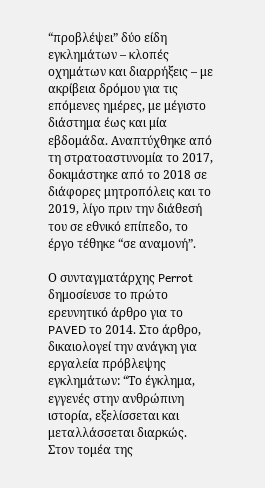“προβλέψει” δύο είδη εγκλημάτων – κλοπές οχημάτων και διαρρήξεις – με ακρίβεια δρόμου για τις επόμενες ημέρες, με μέγιστο διάστημα έως και μία εβδομάδα. Αναπτύχθηκε από τη στρατοαστυνομία το 2017, δοκιμάστηκε από το 2018 σε διάφορες μητροπόλεις και το 2019, λίγο πριν την διάθεσή του σε εθνικό επίπεδο, το έργο τέθηκε “σε αναμονή”.

Ο συνταγματάρχης Perrot δημοσίευσε το πρώτο ερευνητικό άρθρο για το PAVED το 2014. Στο άρθρο, δικαιολογεί την ανάγκη για εργαλεία πρόβλεψης εγκλημάτων: “Το έγκλημα, εγγενές στην ανθρώπινη ιστορία, εξελίσσεται και μεταλλάσσεται διαρκώς. Στον τομέα της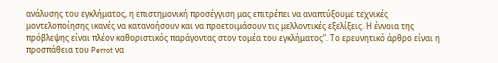ανάλυσης του εγκλήματος, η επιστημονική προσέγγιση μας επιτρέπει να αναπτύξουμε τεχνικές μοντελοποίησης ικανές να κατανοήσουν και να προετοιμάσουν τις μελλοντικές εξελίξεις. Η έννοια της πρόβλεψης είναι πλέον καθοριστικός παράγοντας στον τομέα του εγκλήματος”. Το ερευνητικό άρθρο είναι η προσπάθεια του Perrot να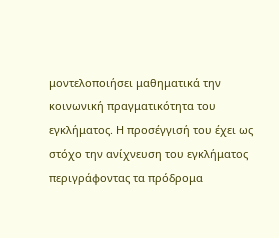μοντελοποιήσει μαθηματικά την κοινωνική πραγματικότητα του εγκλήματος. Η προσέγγισή του έχει ως στόχο την ανίχνευση του εγκλήματος περιγράφοντας τα πρόδρομα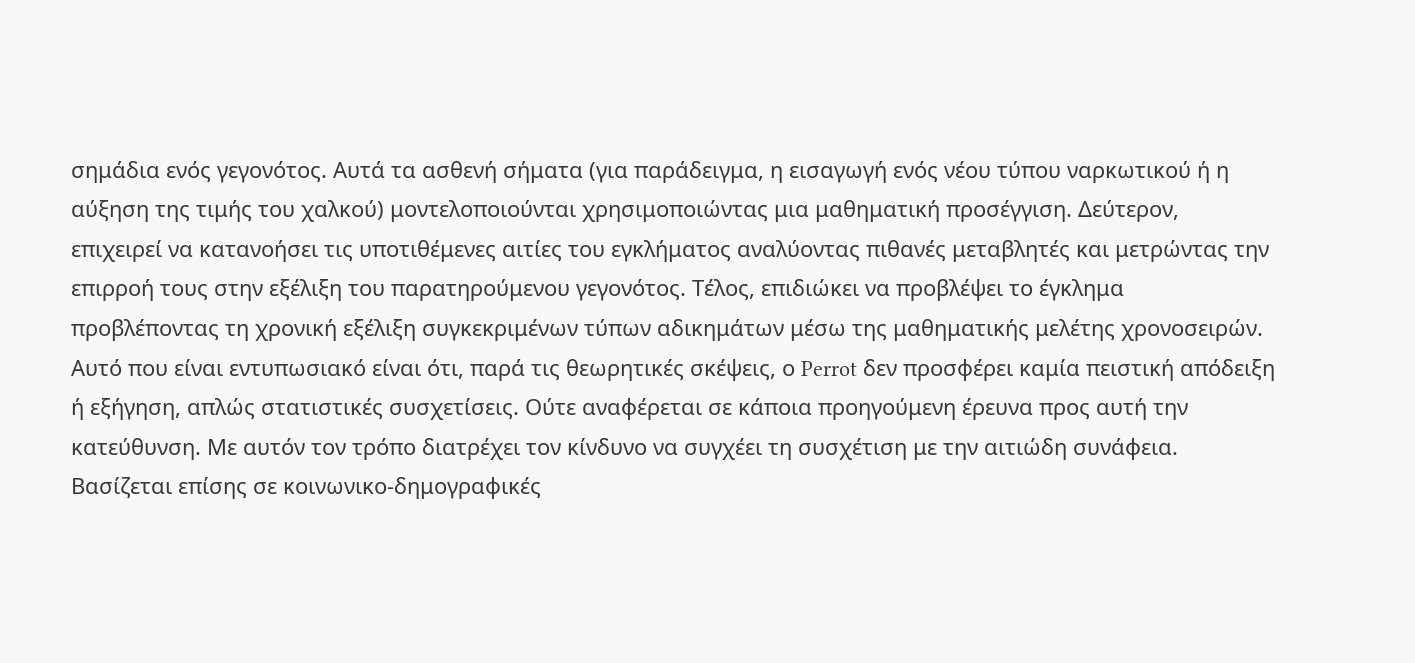σημάδια ενός γεγονότος. Αυτά τα ασθενή σήματα (για παράδειγμα, η εισαγωγή ενός νέου τύπου ναρκωτικού ή η αύξηση της τιμής του χαλκού) μοντελοποιούνται χρησιμοποιώντας μια μαθηματική προσέγγιση. Δεύτερον, επιχειρεί να κατανοήσει τις υποτιθέμενες αιτίες του εγκλήματος αναλύοντας πιθανές μεταβλητές και μετρώντας την επιρροή τους στην εξέλιξη του παρατηρούμενου γεγονότος. Τέλος, επιδιώκει να προβλέψει το έγκλημα προβλέποντας τη χρονική εξέλιξη συγκεκριμένων τύπων αδικημάτων μέσω της μαθηματικής μελέτης χρονοσειρών. Αυτό που είναι εντυπωσιακό είναι ότι, παρά τις θεωρητικές σκέψεις, ο Perrot δεν προσφέρει καμία πειστική απόδειξη ή εξήγηση, απλώς στατιστικές συσχετίσεις. Ούτε αναφέρεται σε κάποια προηγούμενη έρευνα προς αυτή την κατεύθυνση. Με αυτόν τον τρόπο διατρέχει τον κίνδυνο να συγχέει τη συσχέτιση με την αιτιώδη συνάφεια. Βασίζεται επίσης σε κοινωνικο-δημογραφικές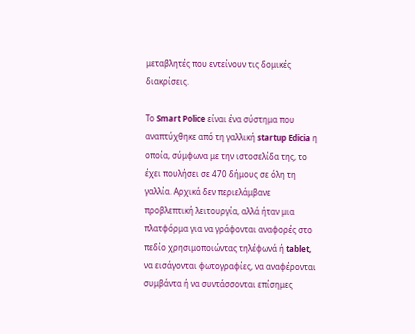μεταβλητές που εντείνουν τις δομικές διακρίσεις.

Το Smart Police είναι ένα σύστημα που αναπτύχθηκε από τη γαλλική startup Edicia η οποία, σύμφωνα με την ιστοσελίδα της, το έχει πουλήσει σε 470 δήμους σε όλη τη γαλλία. Αρχικά δεν περιελάμβανε προβλεπτική λειτουργία, αλλά ήταν μια πλατφόρμα για να γράφονται αναφορές στο πεδίο χρησιμοποιώντας τηλέφωνά ή tablet, να εισάγονται φωτογραφίες, να αναφέρονται συμβάντα ή να συντάσσονται επίσημες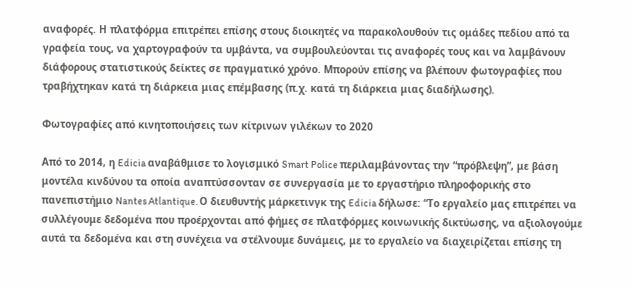αναφορές. Η πλατφόρμα επιτρέπει επίσης στους διοικητές να παρακολουθούν τις ομάδες πεδίου από τα γραφεία τους, να χαρτογραφούν τα υμβάντα, να συμβουλεύονται τις αναφορές τους και να λαμβάνουν διάφορους στατιστικούς δείκτες σε πραγματικό χρόνο. Μπορούν επίσης να βλέπουν φωτογραφίες που τραβήχτηκαν κατά τη διάρκεια μιας επέμβασης (π.χ. κατά τη διάρκεια μιας διαδήλωσης).

Φωτογραφίες από κινητοποιήσεις των κίτρινων γιλέκων το 2020

Από το 2014, η Edicia αναβάθμισε το λογισμικό Smart Police περιλαμβάνοντας την “πρόβλεψη”, με βάση μοντέλα κινδύνου τα οποία αναπτύσσονταν σε συνεργασία με το εργαστήριο πληροφορικής στο πανεπιστήμιο Nantes Atlantique. Ο διευθυντής μάρκετινγκ της Edicia δήλωσε: “Το εργαλείο μας επιτρέπει να συλλέγουμε δεδομένα που προέρχονται από φήμες σε πλατφόρμες κοινωνικής δικτύωσης, να αξιολογούμε αυτά τα δεδομένα και στη συνέχεια να στέλνουμε δυνάμεις, με το εργαλείο να διαχειρίζεται επίσης τη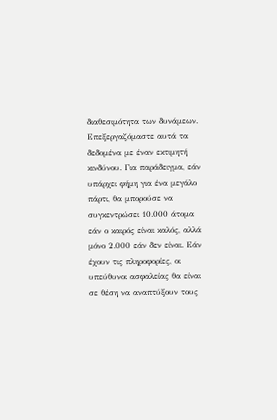διαθεσιμότητα των δυνάμεων. Επεξεργαζόμαστε αυτά τα δεδομένα με έναν εκτιμητή κινδύνου. Για παράδειγμα, εάν υπάρχει φήμη για ένα μεγάλο πάρτι, θα μπορούσε να συγκεντρώσει 10.000 άτομα εάν ο καιρός είναι καλός, αλλά μόνο 2.000 εάν δεν είναι. Εάν έχουν τις πληροφορίες, οι υπεύθυνοι ασφαλείας θα είναι σε θέση να αναπτύξουν τους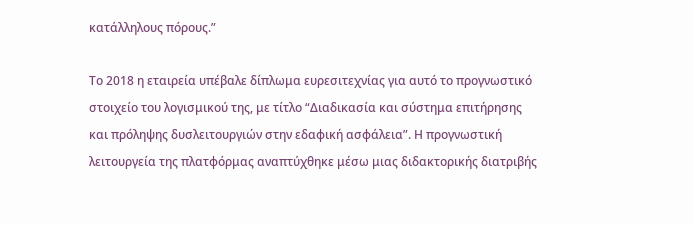κατάλληλους πόρους.”

Το 2018 η εταιρεία υπέβαλε δίπλωμα ευρεσιτεχνίας για αυτό το προγνωστικό στοιχείο του λογισμικού της, με τίτλο “Διαδικασία και σύστημα επιτήρησης και πρόληψης δυσλειτουργιών στην εδαφική ασφάλεια”. Η προγνωστική λειτουργεία της πλατφόρμας αναπτύχθηκε μέσω μιας διδακτορικής διατριβής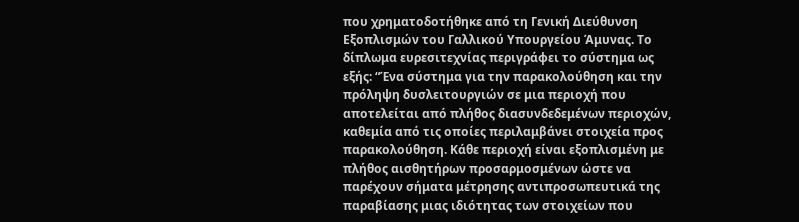που χρηματοδοτήθηκε από τη Γενική Διεύθυνση Εξοπλισμών του Γαλλικού Υπουργείου Άμυνας. Το δίπλωμα ευρεσιτεχνίας περιγράφει το σύστημα ως εξής: “Ένα σύστημα για την παρακολούθηση και την πρόληψη δυσλειτουργιών σε μια περιοχή που αποτελείται από πλήθος διασυνδεδεμένων περιοχών, καθεμία από τις οποίες περιλαμβάνει στοιχεία προς παρακολούθηση. Κάθε περιοχή είναι εξοπλισμένη με πλήθος αισθητήρων προσαρμοσμένων ώστε να παρέχουν σήματα μέτρησης αντιπροσωπευτικά της παραβίασης μιας ιδιότητας των στοιχείων που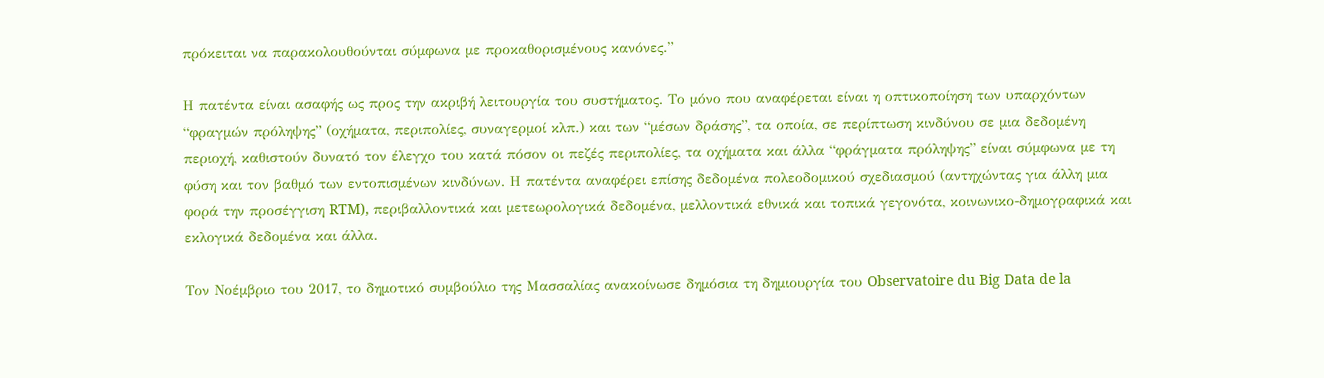πρόκειται να παρακολουθούνται σύμφωνα με προκαθορισμένους κανόνες.”

Η πατέντα είναι ασαφής ως προς την ακριβή λειτουργία του συστήματος. Το μόνο που αναφέρεται είναι η οπτικοποίηση των υπαρχόντων “φραγμών πρόληψης” (οχήματα, περιπολίες, συναγερμοί κλπ.) και των “μέσων δράσης”, τα οποία, σε περίπτωση κινδύνου σε μια δεδομένη περιοχή, καθιστούν δυνατό τον έλεγχο του κατά πόσον οι πεζές περιπολίες, τα οχήματα και άλλα “φράγματα πρόληψης” είναι σύμφωνα με τη φύση και τον βαθμό των εντοπισμένων κινδύνων. Η πατέντα αναφέρει επίσης δεδομένα πολεοδομικού σχεδιασμού (αντηχώντας για άλλη μια φορά την προσέγγιση RTM), περιβαλλοντικά και μετεωρολογικά δεδομένα, μελλοντικά εθνικά και τοπικά γεγονότα, κοινωνικο-δημογραφικά και εκλογικά δεδομένα και άλλα.

Τον Νοέμβριο του 2017, το δημοτικό συμβούλιο της Μασσαλίας ανακοίνωσε δημόσια τη δημιουργία του Observatoire du Big Data de la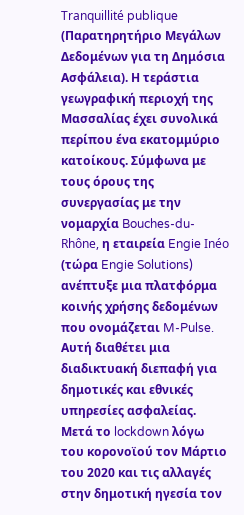Tranquillité publique (Παρατηρητήριο Μεγάλων Δεδομένων για τη Δημόσια Ασφάλεια). Η τεράστια γεωγραφική περιοχή της Μασσαλίας έχει συνολικά περίπου ένα εκατομμύριο κατοίκους. Σύμφωνα με τους όρους της συνεργασίας με την νομαρχία Bouches-du-Rhône, η εταιρεία Engie Inéo (τώρα Engie Solutions) ανέπτυξε μια πλατφόρμα κοινής χρήσης δεδομένων που ονομάζεται M-Pulse. Αυτή διαθέτει μια διαδικτυακή διεπαφή για δημοτικές και εθνικές υπηρεσίες ασφαλείας. Μετά το lockdown λόγω του κορονοϊού τον Μάρτιο του 2020 και τις αλλαγές στην δημοτική ηγεσία τον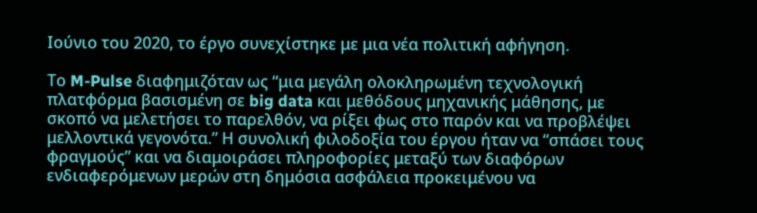Ιούνιο του 2020, το έργο συνεχίστηκε με μια νέα πολιτική αφήγηση.

Το M-Pulse διαφημιζόταν ως “μια μεγάλη ολοκληρωμένη τεχνολογική πλατφόρμα βασισμένη σε big data και μεθόδους μηχανικής μάθησης, με σκοπό να μελετήσει το παρελθόν, να ρίξει φως στο παρόν και να προβλέψει μελλοντικά γεγονότα.” Η συνολική φιλοδοξία του έργου ήταν να “σπάσει τους φραγμούς” και να διαμοιράσει πληροφορίες μεταξύ των διαφόρων ενδιαφερόμενων μερών στη δημόσια ασφάλεια προκειμένου να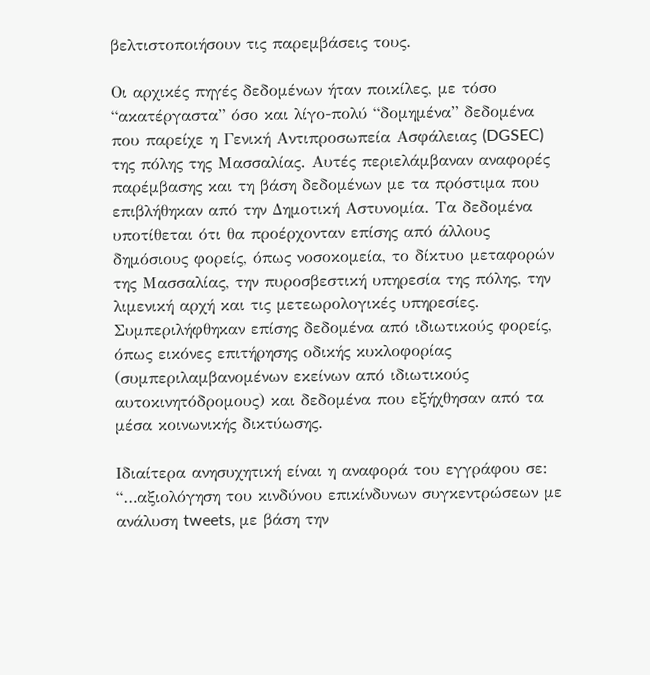βελτιστοποιήσουν τις παρεμβάσεις τους.

Οι αρχικές πηγές δεδομένων ήταν ποικίλες, με τόσο “ακατέργαστα” όσο και λίγο-πολύ “δομημένα” δεδομένα που παρείχε η Γενική Αντιπροσωπεία Ασφάλειας (DGSEC) της πόλης της Μασσαλίας. Αυτές περιελάμβαναν αναφορές παρέμβασης και τη βάση δεδομένων με τα πρόστιμα που επιβλήθηκαν από την Δημοτική Αστυνομία. Τα δεδομένα υποτίθεται ότι θα προέρχονταν επίσης από άλλους δημόσιους φορείς, όπως νοσοκομεία, το δίκτυο μεταφορών της Μασσαλίας, την πυροσβεστική υπηρεσία της πόλης, την λιμενική αρχή και τις μετεωρολογικές υπηρεσίες. Συμπεριλήφθηκαν επίσης δεδομένα από ιδιωτικούς φορείς, όπως εικόνες επιτήρησης οδικής κυκλοφορίας (συμπεριλαμβανομένων εκείνων από ιδιωτικούς αυτοκινητόδρομους) και δεδομένα που εξήχθησαν από τα μέσα κοινωνικής δικτύωσης.

Ιδιαίτερα ανησυχητική είναι η αναφορά του εγγράφου σε: “…αξιολόγηση του κινδύνου επικίνδυνων συγκεντρώσεων με ανάλυση tweets, με βάση την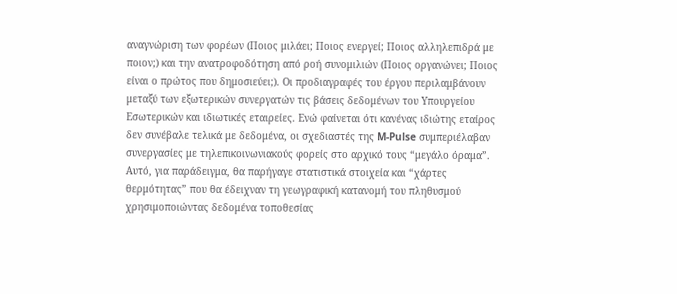αναγνώριση των φορέων (Ποιος μιλάει; Ποιος ενεργεί; Ποιος αλληλεπιδρά με ποιον;) και την ανατροφοδότηση από ροή συνομιλιών (Ποιος οργανώνει; Ποιος είναι ο πρώτος που δημοσιεύει;). Οι προδιαγραφές του έργου περιλαμβάνουν μεταξύ των εξωτερικών συνεργατών τις βάσεις δεδομένων του Υπουργείου Εσωτερικών και ιδιωτικές εταιρείες. Ενώ φαίνεται ότι κανένας ιδιώτης εταίρος δεν συνέβαλε τελικά με δεδομένα, οι σχεδιαστές της M-Pulse συμπεριέλαβαν συνεργασίες με τηλεπικοινωνιακούς φορείς στο αρχικό τους “μεγάλο όραμα”. Αυτό, για παράδειγμα, θα παρήγαγε στατιστικά στοιχεία και “χάρτες θερμότητας” που θα έδειχναν τη γεωγραφική κατανομή του πληθυσμού χρησιμοποιώντας δεδομένα τοποθεσίας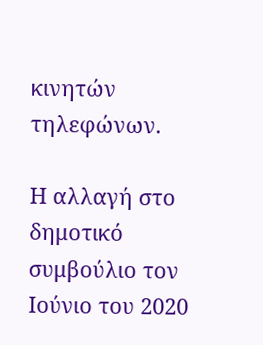κινητών τηλεφώνων.

Η αλλαγή στο δημοτικό συμβούλιο τον Ιούνιο του 2020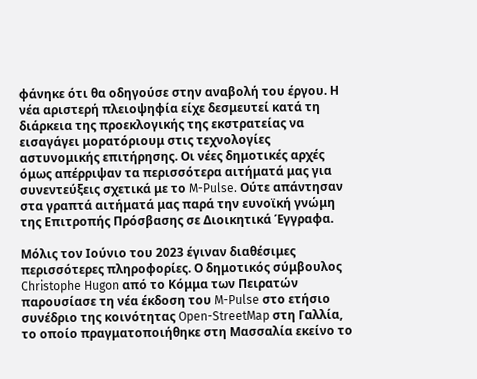φάνηκε ότι θα οδηγούσε στην αναβολή του έργου. Η νέα αριστερή πλειοψηφία είχε δεσμευτεί κατά τη διάρκεια της προεκλογικής της εκστρατείας να εισαγάγει μορατόριουμ στις τεχνολογίες αστυνομικής επιτήρησης. Οι νέες δημοτικές αρχές όμως απέρριψαν τα περισσότερα αιτήματά μας για συνεντεύξεις σχετικά με το M-Pulse. Ούτε απάντησαν στα γραπτά αιτήματά μας παρά την ευνοϊκή γνώμη της Επιτροπής Πρόσβασης σε Διοικητικά Έγγραφα.

Μόλις τον Ιούνιο του 2023 έγιναν διαθέσιμες περισσότερες πληροφορίες. Ο δημοτικός σύμβουλος Christophe Hugon από το Κόμμα των Πειρατών παρουσίασε τη νέα έκδοση του M-Pulse στο ετήσιο συνέδριο της κοινότητας Open-StreetMap στη Γαλλία, το οποίο πραγματοποιήθηκε στη Μασσαλία εκείνο το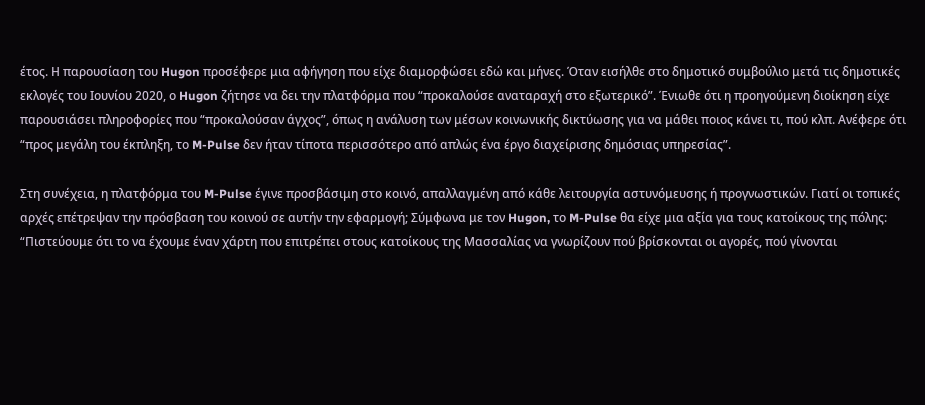έτος. Η παρουσίαση του Hugon προσέφερε μια αφήγηση που είχε διαμορφώσει εδώ και μήνες. Όταν εισήλθε στο δημοτικό συμβούλιο μετά τις δημοτικές εκλογές του Ιουνίου 2020, ο Hugon ζήτησε να δει την πλατφόρμα που “προκαλούσε αναταραχή στο εξωτερικό”. Ένιωθε ότι η προηγούμενη διοίκηση είχε παρουσιάσει πληροφορίες που “προκαλούσαν άγχος”, όπως η ανάλυση των μέσων κοινωνικής δικτύωσης για να μάθει ποιος κάνει τι, πού κλπ. Ανέφερε ότι “προς μεγάλη του έκπληξη, το M-Pulse δεν ήταν τίποτα περισσότερο από απλώς ένα έργο διαχείρισης δημόσιας υπηρεσίας”.

Στη συνέχεια, η πλατφόρμα του M-Pulse έγινε προσβάσιμη στο κοινό, απαλλαγμένη από κάθε λειτουργία αστυνόμευσης ή προγνωστικών. Γιατί οι τοπικές αρχές επέτρεψαν την πρόσβαση του κοινού σε αυτήν την εφαρμογή; Σύμφωνα με τον Hugon, το M-Pulse θα είχε μια αξία για τους κατοίκους της πόλης: “Πιστεύουμε ότι το να έχουμε έναν χάρτη που επιτρέπει στους κατοίκους της Μασσαλίας να γνωρίζουν πού βρίσκονται οι αγορές, πού γίνονται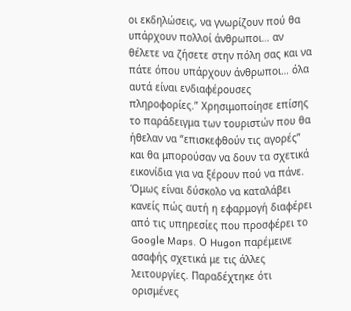οι εκδηλώσεις, να γνωρίζουν πού θα υπάρχουν πολλοί άνθρωποι… αν θέλετε να ζήσετε στην πόλη σας και να πάτε όπου υπάρχουν άνθρωποι… όλα αυτά είναι ενδιαφέρουσες πληροφορίες.” Χρησιμοποίησε επίσης το παράδειγμα των τουριστών που θα ήθελαν να “επισκεφθούν τις αγορές” και θα μπορούσαν να δουν τα σχετικά εικονίδια για να ξέρουν πού να πάνε. Όμως είναι δύσκολο να καταλάβει κανείς πώς αυτή η εφαρμογή διαφέρει από τις υπηρεσίες που προσφέρει το Google Maps. Ο Hugon παρέμεινε ασαφής σχετικά με τις άλλες λειτουργίες. Παραδέχτηκε ότι ορισμένες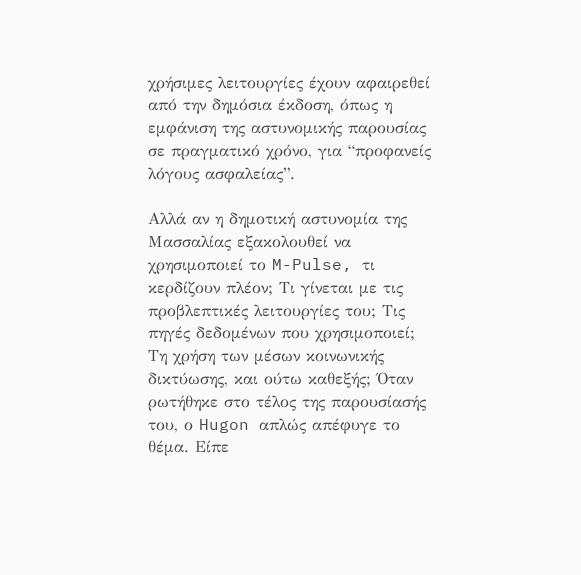χρήσιμες λειτουργίες έχουν αφαιρεθεί από την δημόσια έκδοση, όπως η εμφάνιση της αστυνομικής παρουσίας σε πραγματικό χρόνο, για “προφανείς λόγους ασφαλείας”.

Αλλά αν η δημοτική αστυνομία της Μασσαλίας εξακολουθεί να χρησιμοποιεί το M-Pulse, τι κερδίζουν πλέον; Τι γίνεται με τις προβλεπτικές λειτουργίες του; Τις πηγές δεδομένων που χρησιμοποιεί; Τη χρήση των μέσων κοινωνικής δικτύωσης, και ούτω καθεξής; Όταν ρωτήθηκε στο τέλος της παρουσίασής του, ο Hugon απλώς απέφυγε το θέμα. Είπε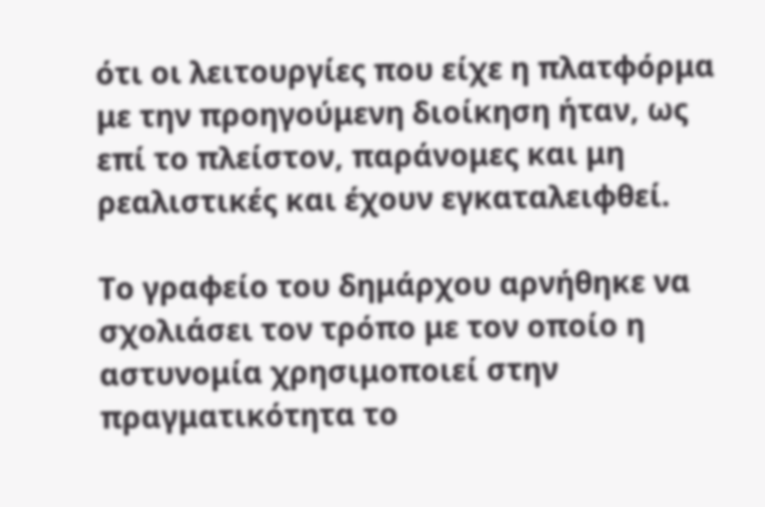ότι οι λειτουργίες που είχε η πλατφόρμα με την προηγούμενη διοίκηση ήταν, ως επί το πλείστον, παράνομες και μη ρεαλιστικές και έχουν εγκαταλειφθεί.

Το γραφείο του δημάρχου αρνήθηκε να σχολιάσει τον τρόπο με τον οποίο η αστυνομία χρησιμοποιεί στην πραγματικότητα το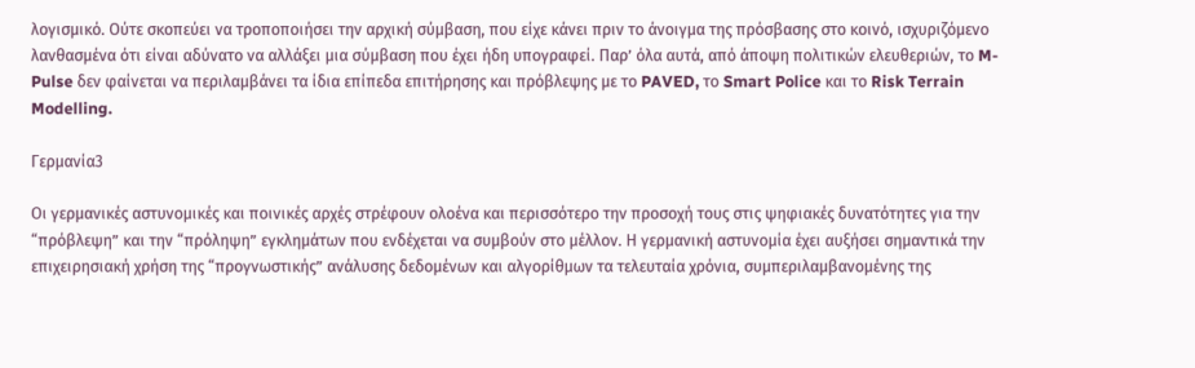λογισμικό. Ούτε σκοπεύει να τροποποιήσει την αρχική σύμβαση, που είχε κάνει πριν το άνοιγμα της πρόσβασης στο κοινό, ισχυριζόμενο λανθασμένα ότι είναι αδύνατο να αλλάξει μια σύμβαση που έχει ήδη υπογραφεί. Παρ’ όλα αυτά, από άποψη πολιτικών ελευθεριών, το M-Pulse δεν φαίνεται να περιλαμβάνει τα ίδια επίπεδα επιτήρησης και πρόβλεψης με το PAVED, το Smart Police και το Risk Terrain Modelling.

Γερμανία3

Οι γερμανικές αστυνομικές και ποινικές αρχές στρέφουν ολοένα και περισσότερο την προσοχή τους στις ψηφιακές δυνατότητες για την “πρόβλεψη” και την “πρόληψη” εγκλημάτων που ενδέχεται να συμβούν στο μέλλον. Η γερμανική αστυνομία έχει αυξήσει σημαντικά την επιχειρησιακή χρήση της “προγνωστικής” ανάλυσης δεδομένων και αλγορίθμων τα τελευταία χρόνια, συμπεριλαμβανομένης της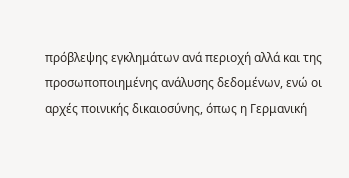πρόβλεψης εγκλημάτων ανά περιοχή αλλά και της προσωποποιημένης ανάλυσης δεδομένων, ενώ οι αρχές ποινικής δικαιοσύνης, όπως η Γερμανική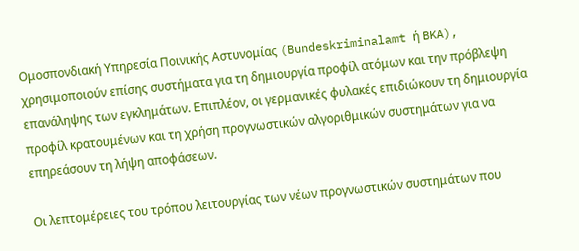Ομοσπονδιακή Υπηρεσία Ποινικής Αστυνομίας (Bundeskriminalamt ή BKA), χρησιμοποιούν επίσης συστήματα για τη δημιουργία προφίλ ατόμων και την πρόβλεψη επανάληψης των εγκλημάτων. Επιπλέον, οι γερμανικές φυλακές επιδιώκουν τη δημιουργία προφίλ κρατουμένων και τη χρήση προγνωστικών αλγοριθμικών συστημάτων για να επηρεάσουν τη λήψη αποφάσεων.

Οι λεπτομέρειες του τρόπου λειτουργίας των νέων προγνωστικών συστημάτων που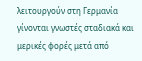λειτουργούν στη Γερμανία γίνονται γνωστές σταδιακά και μερικές φορές μετά από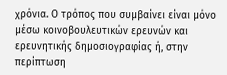χρόνια. Ο τρόπος που συμβαίνει είναι μόνο μέσω κοινοβουλευτικών ερευνών και ερευνητικής δημοσιογραφίας ή, στην περίπτωση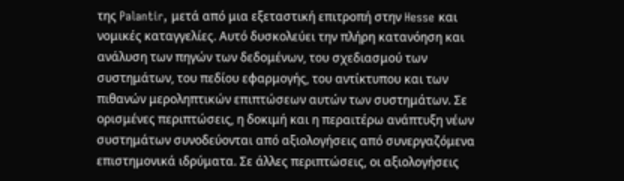της Palantir, μετά από μια εξεταστική επιτροπή στην Hesse και νομικές καταγγελίες. Αυτό δυσκολεύει την πλήρη κατανόηση και ανάλυση των πηγών των δεδομένων, του σχεδιασμού των συστημάτων, του πεδίου εφαρμογής, του αντίκτυπου και των πιθανών μεροληπτικών επιπτώσεων αυτών των συστημάτων. Σε ορισμένες περιπτώσεις, η δοκιμή και η περαιτέρω ανάπτυξη νέων συστημάτων συνοδεύονται από αξιολογήσεις από συνεργαζόμενα επιστημονικά ιδρύματα. Σε άλλες περιπτώσεις, οι αξιολογήσεις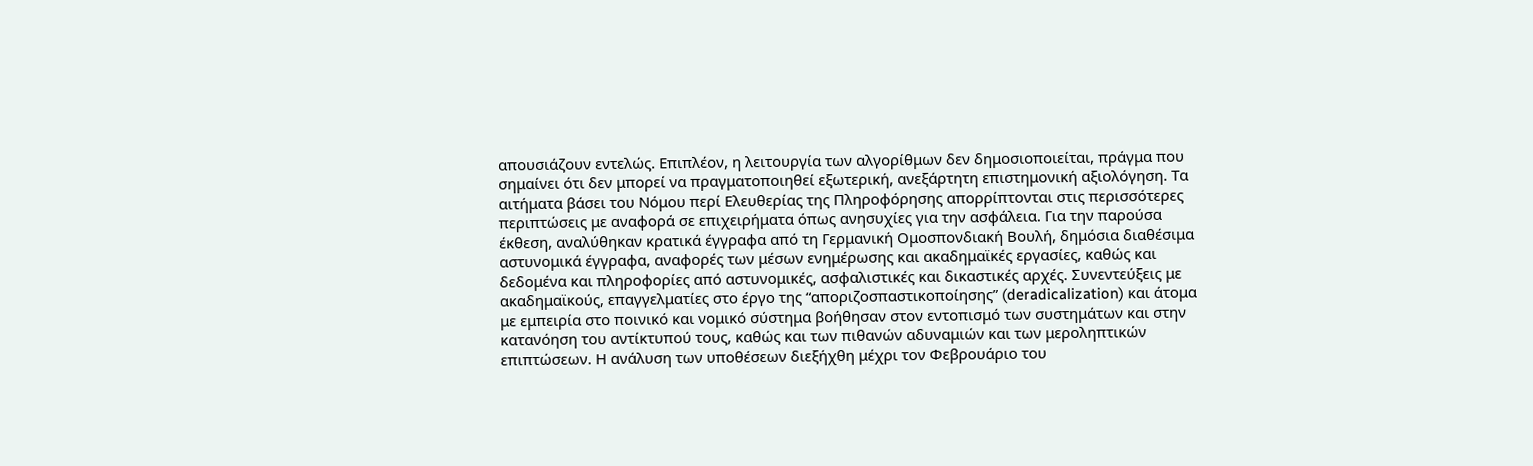απουσιάζουν εντελώς. Επιπλέον, η λειτουργία των αλγορίθμων δεν δημοσιοποιείται, πράγμα που σημαίνει ότι δεν μπορεί να πραγματοποιηθεί εξωτερική, ανεξάρτητη επιστημονική αξιολόγηση. Τα αιτήματα βάσει του Νόμου περί Ελευθερίας της Πληροφόρησης απορρίπτονται στις περισσότερες περιπτώσεις με αναφορά σε επιχειρήματα όπως ανησυχίες για την ασφάλεια. Για την παρούσα έκθεση, αναλύθηκαν κρατικά έγγραφα από τη Γερμανική Ομοσπονδιακή Βουλή, δημόσια διαθέσιμα αστυνομικά έγγραφα, αναφορές των μέσων ενημέρωσης και ακαδημαϊκές εργασίες, καθώς και δεδομένα και πληροφορίες από αστυνομικές, ασφαλιστικές και δικαστικές αρχές. Συνεντεύξεις με ακαδημαϊκούς, επαγγελματίες στο έργο της “αποριζοσπαστικοποίησης” (deradicalization) και άτομα με εμπειρία στο ποινικό και νομικό σύστημα βοήθησαν στον εντοπισμό των συστημάτων και στην κατανόηση του αντίκτυπού τους, καθώς και των πιθανών αδυναμιών και των μεροληπτικών επιπτώσεων. Η ανάλυση των υποθέσεων διεξήχθη μέχρι τον Φεβρουάριο του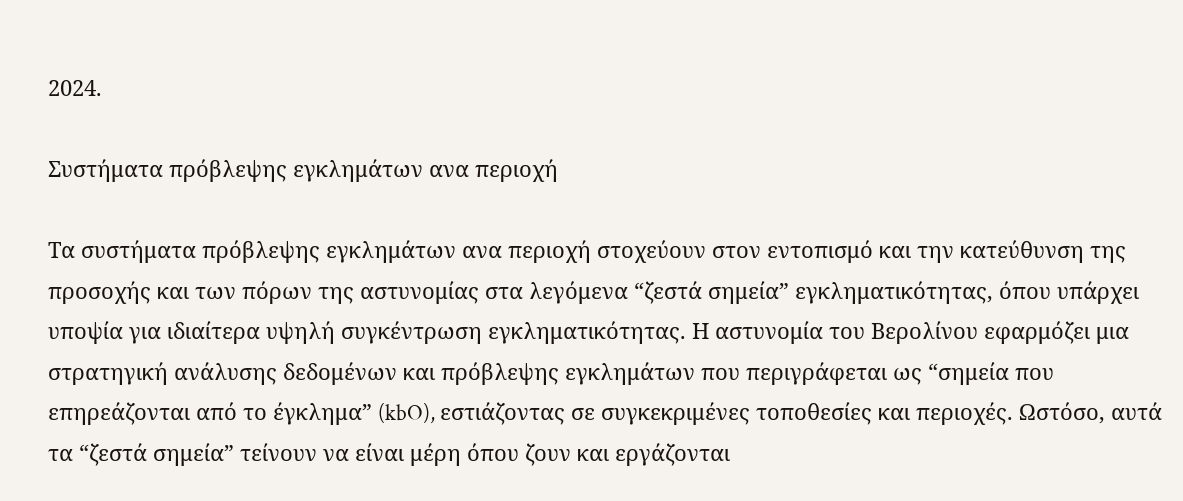2024.

Συστήματα πρόβλεψης εγκλημάτων ανα περιοχή

Τα συστήματα πρόβλεψης εγκλημάτων ανα περιοχή στοχεύουν στον εντοπισμό και την κατεύθυνση της προσοχής και των πόρων της αστυνομίας στα λεγόμενα “ζεστά σημεία” εγκληματικότητας, όπου υπάρχει υποψία για ιδιαίτερα υψηλή συγκέντρωση εγκληματικότητας. Η αστυνομία του Βερολίνου εφαρμόζει μια στρατηγική ανάλυσης δεδομένων και πρόβλεψης εγκλημάτων που περιγράφεται ως “σημεία που επηρεάζονται από το έγκλημα” (kbO), εστιάζοντας σε συγκεκριμένες τοποθεσίες και περιοχές. Ωστόσο, αυτά τα “ζεστά σημεία” τείνουν να είναι μέρη όπου ζουν και εργάζονται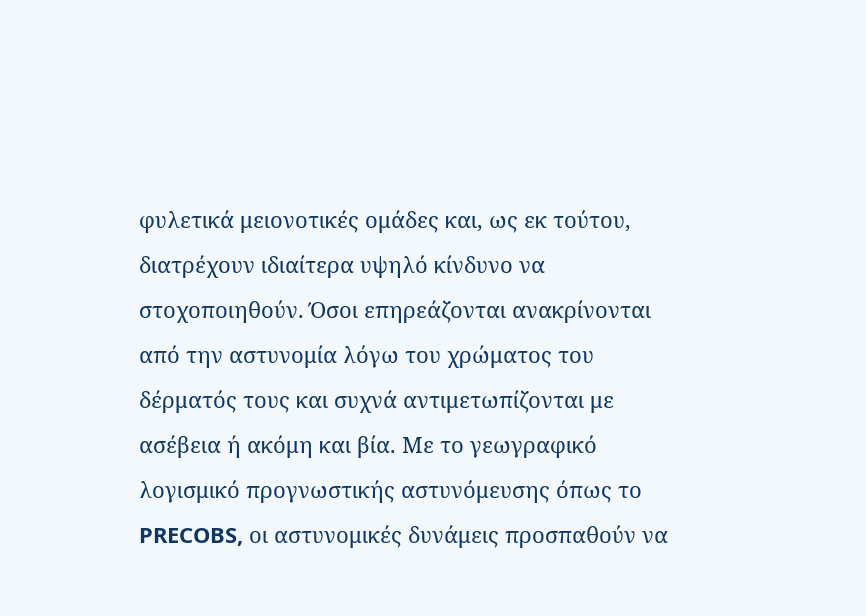φυλετικά μειονοτικές ομάδες και, ως εκ τούτου, διατρέχουν ιδιαίτερα υψηλό κίνδυνο να στοχοποιηθούν. Όσοι επηρεάζονται ανακρίνονται από την αστυνομία λόγω του χρώματος του δέρματός τους και συχνά αντιμετωπίζονται με ασέβεια ή ακόμη και βία. Με το γεωγραφικό λογισμικό προγνωστικής αστυνόμευσης όπως το PRECOBS, οι αστυνομικές δυνάμεις προσπαθούν να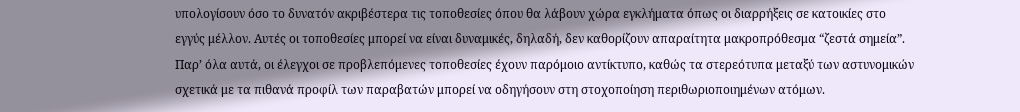υπολογίσουν όσο το δυνατόν ακριβέστερα τις τοποθεσίες όπου θα λάβουν χώρα εγκλήματα όπως οι διαρρήξεις σε κατοικίες στο εγγύς μέλλον. Αυτές οι τοποθεσίες μπορεί να είναι δυναμικές, δηλαδή, δεν καθορίζουν απαραίτητα μακροπρόθεσμα “ζεστά σημεία”. Παρ’ όλα αυτά, οι έλεγχοι σε προβλεπόμενες τοποθεσίες έχουν παρόμοιο αντίκτυπο, καθώς τα στερεότυπα μεταξύ των αστυνομικών σχετικά με τα πιθανά προφίλ των παραβατών μπορεί να οδηγήσουν στη στοχοποίηση περιθωριοποιημένων ατόμων.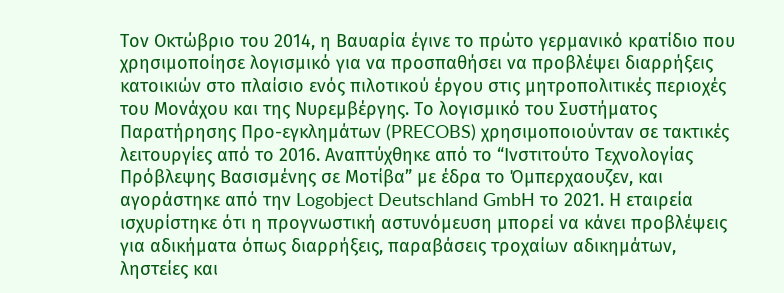Τον Οκτώβριο του 2014, η Βαυαρία έγινε το πρώτο γερμανικό κρατίδιο που χρησιμοποίησε λογισμικό για να προσπαθήσει να προβλέψει διαρρήξεις κατοικιών στο πλαίσιο ενός πιλοτικού έργου στις μητροπολιτικές περιοχές του Μονάχου και της Νυρεμβέργης. Το λογισμικό του Συστήματος Παρατήρησης Προ-εγκλημάτων (PRECOBS) χρησιμοποιούνταν σε τακτικές λειτουργίες από το 2016. Αναπτύχθηκε από το “Ινστιτούτο Τεχνολογίας Πρόβλεψης Βασισμένης σε Μοτίβα” με έδρα το Όμπερχαουζεν, και αγοράστηκε από την Logobject Deutschland GmbH το 2021. Η εταιρεία ισχυρίστηκε ότι η προγνωστική αστυνόμευση μπορεί να κάνει προβλέψεις για αδικήματα όπως διαρρήξεις, παραβάσεις τροχαίων αδικημάτων, ληστείες και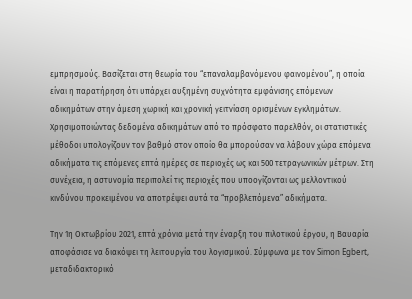εμπρησμούς. Βασίζεται στη θεωρία του “επαναλαμβανόμενου φαινομένου”, η οποία είναι η παρατήρηση ότι υπάρχει αυξημένη συχνότητα εμφάνισης επόμενων αδικημάτων στην άμεση χωρική και χρονική γειτνίαση ορισμένων εγκλημάτων. Χρησιμοποιώντας δεδομένα αδικημάτων από το πρόσφατο παρελθόν, οι στατιστικές μέθοδοι υπολογίζουν τον βαθμό στον οποίο θα μπορούσαν να λάβουν χώρα επόμενα αδικήματα τις επόμενες επτά ημέρες σε περιοχές ως και 500 τετραγωνικών μέτρων. Στη συνέχεια, η αστυνομία περιπολεί τις περιοχές που υποογίζονται ως μελλοντικού κινδύνου προκειμένου να αποτρέψει αυτά τα “προβλεπόμενα” αδικήματα.

Την 1η Οκτωβρίου 2021, επτά χρόνια μετά την έναρξη του πιλοτικού έργου, η Βαυαρία αποφάσισε να διακόψει τη λειτουργία του λογισμικού. Σύμφωνα με τον Simon Egbert, μεταδιδακτορικό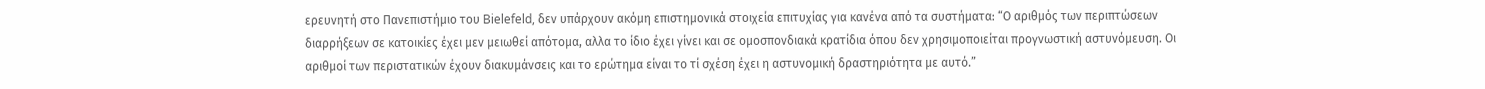ερευνητή στο Πανεπιστήμιο του Bielefeld, δεν υπάρχουν ακόμη επιστημονικά στοιχεία επιτυχίας για κανένα από τα συστήματα: “Ο αριθμός των περιπτώσεων διαρρήξεων σε κατοικίες έχει μεν μειωθεί απότομα, αλλα το ίδιο έχει γίνει και σε ομοσπονδιακά κρατίδια όπου δεν χρησιμοποιείται προγνωστική αστυνόμευση. Οι αριθμοί των περιστατικών έχουν διακυμάνσεις και το ερώτημα είναι το τί σχέση έχει η αστυνομική δραστηριότητα με αυτό.”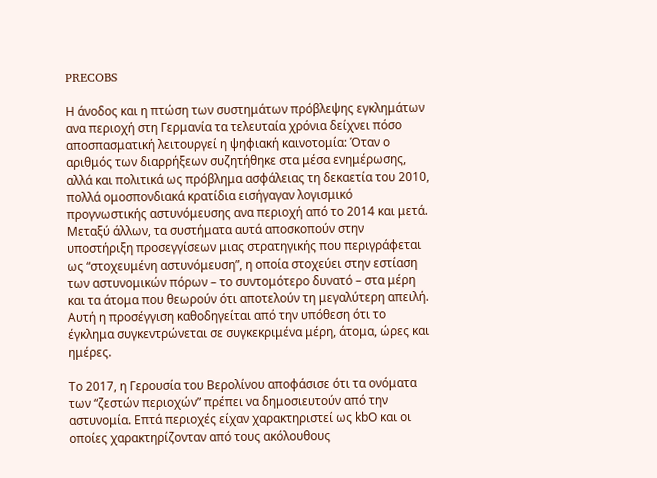PRECOBS

Η άνοδος και η πτώση των συστημάτων πρόβλεψης εγκλημάτων ανα περιοχή στη Γερμανία τα τελευταία χρόνια δείχνει πόσο αποσπασματική λειτουργεί η ψηφιακή καινοτομία: Όταν ο αριθμός των διαρρήξεων συζητήθηκε στα μέσα ενημέρωσης, αλλά και πολιτικά ως πρόβλημα ασφάλειας τη δεκαετία του 2010, πολλά ομοσπονδιακά κρατίδια εισήγαγαν λογισμικό προγνωστικής αστυνόμευσης ανα περιοχή από το 2014 και μετά. Μεταξύ άλλων, τα συστήματα αυτά αποσκοπούν στην υποστήριξη προσεγγίσεων μιας στρατηγικής που περιγράφεται ως “στοχευμένη αστυνόμευση”, η οποία στοχεύει στην εστίαση των αστυνομικών πόρων – το συντομότερο δυνατό – στα μέρη και τα άτομα που θεωρούν ότι αποτελούν τη μεγαλύτερη απειλή. Αυτή η προσέγγιση καθοδηγείται από την υπόθεση ότι το έγκλημα συγκεντρώνεται σε συγκεκριμένα μέρη, άτομα, ώρες και ημέρες.

Το 2017, η Γερουσία του Βερολίνου αποφάσισε ότι τα ονόματα των “ζεστών περιοχών” πρέπει να δημοσιευτούν από την αστυνομία. Επτά περιοχές είχαν χαρακτηριστεί ως kbΟ και οι οποίες χαρακτηρίζονταν από τους ακόλουθους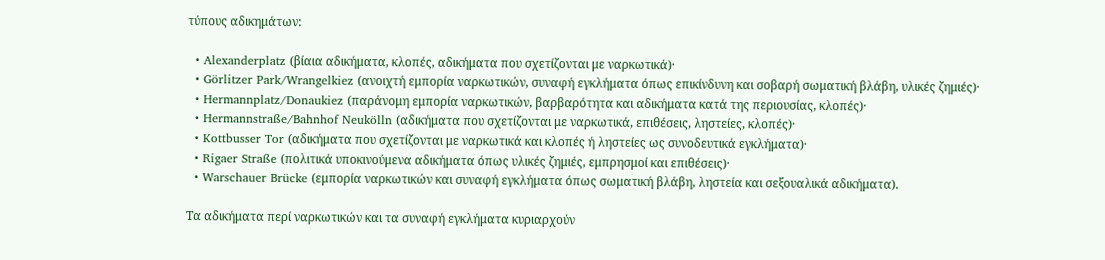τύπους αδικημάτων:

  • Alexanderplatz (βίαια αδικήματα, κλοπές, αδικήματα που σχετίζονται με ναρκωτικά)·
  • Görlitzer Park/Wrangelkiez (ανοιχτή εμπορία ναρκωτικών, συναφή εγκλήματα όπως επικίνδυνη και σοβαρή σωματική βλάβη, υλικές ζημιές)·
  • Hermannplatz/Donaukiez (παράνομη εμπορία ναρκωτικών, βαρβαρότητα και αδικήματα κατά της περιουσίας, κλοπές)·
  • Hermannstraße/Bahnhof Neukölln (αδικήματα που σχετίζονται με ναρκωτικά, επιθέσεις, ληστείες, κλοπές)·
  • Kottbusser Tor (αδικήματα που σχετίζονται με ναρκωτικά και κλοπές ή ληστείες ως συνοδευτικά εγκλήματα)·
  • Rigaer Straße (πολιτικά υποκινούμενα αδικήματα όπως υλικές ζημιές, εμπρησμοί και επιθέσεις)·
  • Warschauer Brücke (εμπορία ναρκωτικών και συναφή εγκλήματα όπως σωματική βλάβη, ληστεία και σεξουαλικά αδικήματα).

Τα αδικήματα περί ναρκωτικών και τα συναφή εγκλήματα κυριαρχούν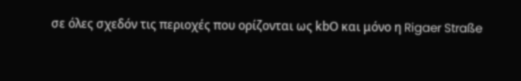σε όλες σχεδόν τις περιοχές που ορίζονται ως kbΟ και μόνο η Rigaer Straße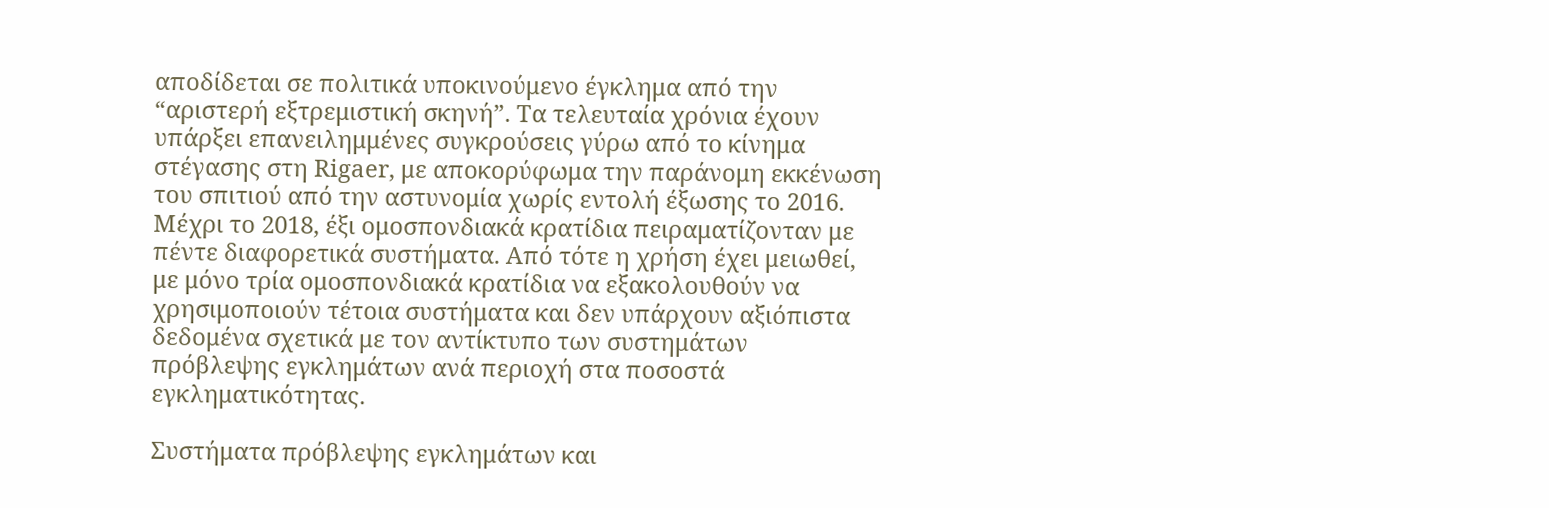αποδίδεται σε πολιτικά υποκινούμενο έγκλημα από την “αριστερή εξτρεμιστική σκηνή”. Τα τελευταία χρόνια έχουν υπάρξει επανειλημμένες συγκρούσεις γύρω από το κίνημα στέγασης στη Rigaer, με αποκορύφωμα την παράνομη εκκένωση του σπιτιού από την αστυνομία χωρίς εντολή έξωσης το 2016. Μέχρι το 2018, έξι ομοσπονδιακά κρατίδια πειραματίζονταν με πέντε διαφορετικά συστήματα. Από τότε η χρήση έχει μειωθεί, με μόνο τρία ομοσπονδιακά κρατίδια να εξακολουθούν να χρησιμοποιούν τέτοια συστήματα και δεν υπάρχουν αξιόπιστα δεδομένα σχετικά με τον αντίκτυπο των συστημάτων πρόβλεψης εγκλημάτων ανά περιοχή στα ποσοστά εγκληματικότητας.

Συστήματα πρόβλεψης εγκλημάτων και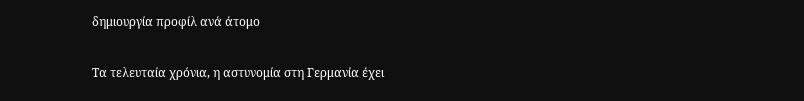δημιουργία προφίλ ανά άτομο

Τα τελευταία χρόνια, η αστυνομία στη Γερμανία έχει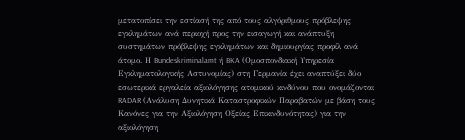μετατοπίσει την εστίασή της από τους αλγόριθμους πρόβλεψης εγκλημάτων ανά περιοχή προς την εισαγωγή και ανάπτυξη συστημάτων πρόβλεψης εγκλημάτων και δημιουργίας προφίλ ανά άτομο. Η Bundeskriminalamt ή BKA (Ομοσπονδιακή Υπηρεσία Εγκληματολογικής Αστυνομίας) στη Γερμανία έχει αναπτύξει δύο εσωτερικά εργαλεία αξιολόγησης ατομικού κινδύνου που ονομάζονται RADAR (Ανάλυση Δυνητικά Καταστροφικών Παραβατών με βάση τους Κανόνες για την Αξιολόγηση Οξείας Επικινδυνότητας) για την αξιολόγηση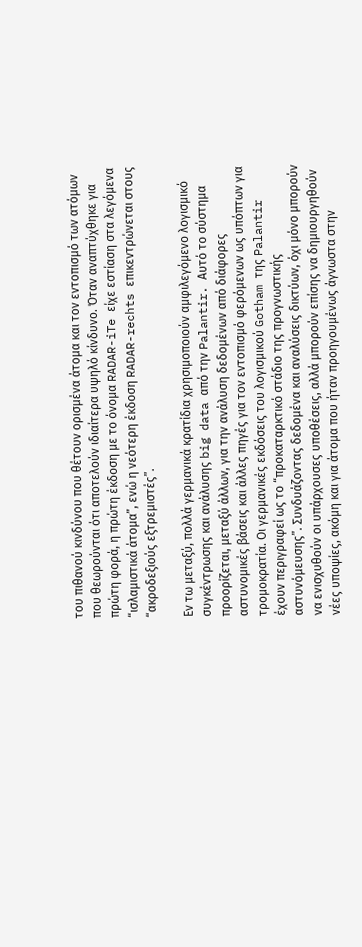του πιθανού κινδύνου που θέτουν ορισμένα άτομα και τον εντοπισμό των ατόμων που θεωρούνται ότι αποτελούν ιδιαίτερα υψηλό κίνδυνο. Όταν αναπτύχθηκε για πρώτη φορά, η πρώτη έκδοση με το όνομα RADAR-iTe είχε εστίαση στα λεγόμενα “ισλαμιστικά άτομα”, ενώ η νεότερη έκδοση RADAR-rechts επικεντρώνεται στους “ακροδεξιούς εξτρεμιστές”.

Εν τω μεταξύ, πολλά γερμανικά κρατίδια χρησιμοποιούν αμφιλεγόμενο λογισμικό συγκέντρωσης και ανάλυσης big data από την Palantir. Αυτό το σύστημα προορίζεται, μεταξύ άλλων, για την ανάλυση δεδομένων από διάφορες αστυνομικές βάσεις και άλλες πηγές για τον εντοπισμό φερόμενων ως υπόπτων για τρομοκρατία. Οι γερμανικές εκδόσεις του λογισμικού Gotham της Palantir έχουν περιγραφεί ως το “προκαταρκτικό στάδιο της προγνωστικής αστυνόμευσης”. Συνδυάζοντας δεδομένα και αναλύσεις δικτύων, όχι μόνο μπορούν να ενισχυθούν οι υπάρχουσες υποθέσεις, αλλά μπορούν επίσης να δημιουργηθούν νέες υποψίες, ακόμη και για άτομα που ήταν προηγουμένως άγνωστα στην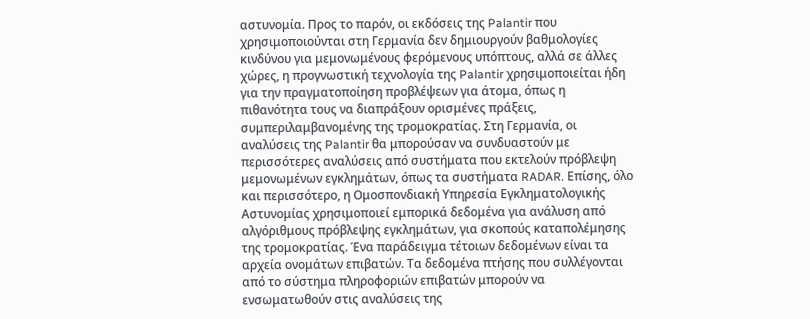αστυνομία. Προς το παρόν, οι εκδόσεις της Palantir που χρησιμοποιούνται στη Γερμανία δεν δημιουργούν βαθμολογίες κινδύνου για μεμονωμένους φερόμενους υπόπτους, αλλά σε άλλες χώρες, η προγνωστική τεχνολογία της Palantir χρησιμοποιείται ήδη για την πραγματοποίηση προβλέψεων για άτομα, όπως η πιθανότητα τους να διαπράξουν ορισμένες πράξεις, συμπεριλαμβανομένης της τρομοκρατίας. Στη Γερμανία, οι αναλύσεις της Palantir θα μπορούσαν να συνδυαστούν με περισσότερες αναλύσεις από συστήματα που εκτελούν πρόβλεψη μεμονωμένων εγκλημάτων, όπως τα συστήματα RADAR. Επίσης, όλο και περισσότερο, η Ομοσπονδιακή Υπηρεσία Εγκληματολογικής Αστυνομίας χρησιμοποιεί εμπορικά δεδομένα για ανάλυση από αλγόριθμους πρόβλεψης εγκλημάτων, για σκοπούς καταπολέμησης της τρομοκρατίας. Ένα παράδειγμα τέτοιων δεδομένων είναι τα αρχεία ονομάτων επιβατών. Τα δεδομένα πτήσης που συλλέγονται από το σύστημα πληροφοριών επιβατών μπορούν να ενσωματωθούν στις αναλύσεις της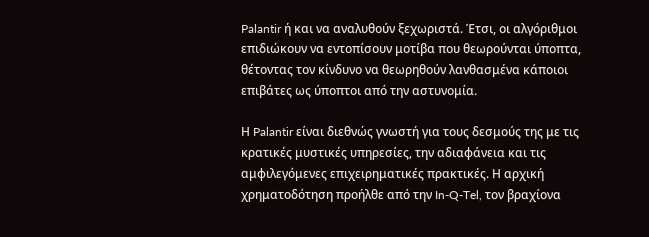Palantir ή και να αναλυθούν ξεχωριστά. Έτσι, οι αλγόριθμοι επιδιώκουν να εντοπίσουν μοτίβα που θεωρούνται ύποπτα, θέτοντας τον κίνδυνο να θεωρηθούν λανθασμένα κάποιοι επιβάτες ως ύποπτοι από την αστυνομία.

Η Palantir είναι διεθνώς γνωστή για τους δεσμούς της με τις κρατικές μυστικές υπηρεσίες, την αδιαφάνεια και τις αμφιλεγόμενες επιχειρηματικές πρακτικές. Η αρχική χρηματοδότηση προήλθε από την In-Q-Tel, τον βραχίονα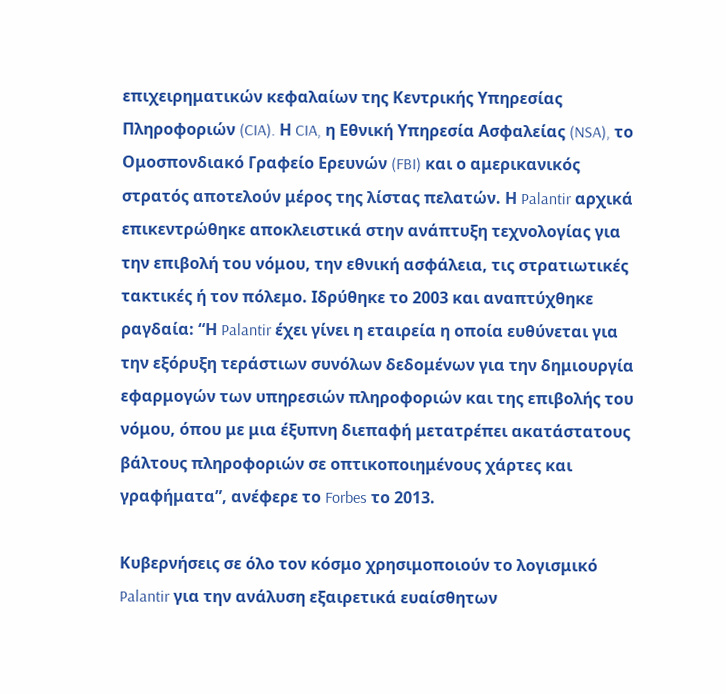επιχειρηματικών κεφαλαίων της Κεντρικής Υπηρεσίας Πληροφοριών (CIA). Η CIA, η Εθνική Υπηρεσία Ασφαλείας (NSA), το Ομοσπονδιακό Γραφείο Ερευνών (FBI) και ο αμερικανικός στρατός αποτελούν μέρος της λίστας πελατών. Η Palantir αρχικά επικεντρώθηκε αποκλειστικά στην ανάπτυξη τεχνολογίας για την επιβολή του νόμου, την εθνική ασφάλεια, τις στρατιωτικές τακτικές ή τον πόλεμο. Ιδρύθηκε το 2003 και αναπτύχθηκε ραγδαία: “Η Palantir έχει γίνει η εταιρεία η οποία ευθύνεται για την εξόρυξη τεράστιων συνόλων δεδομένων για την δημιουργία εφαρμογών των υπηρεσιών πληροφοριών και της επιβολής του νόμου, όπου με μια έξυπνη διεπαφή μετατρέπει ακατάστατους βάλτους πληροφοριών σε οπτικοποιημένους χάρτες και γραφήματα”, ανέφερε το Forbes το 2013.

Κυβερνήσεις σε όλο τον κόσμο χρησιμοποιούν το λογισμικό Palantir για την ανάλυση εξαιρετικά ευαίσθητων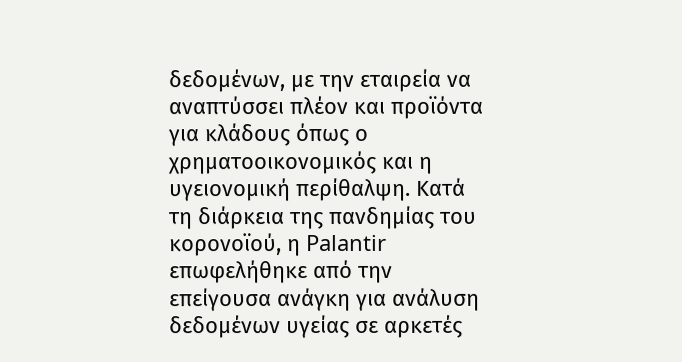δεδομένων, με την εταιρεία να αναπτύσσει πλέον και προϊόντα για κλάδους όπως ο χρηματοοικονομικός και η υγειονομική περίθαλψη. Κατά τη διάρκεια της πανδημίας του κορονοϊού, η Palantir επωφελήθηκε από την επείγουσα ανάγκη για ανάλυση δεδομένων υγείας σε αρκετές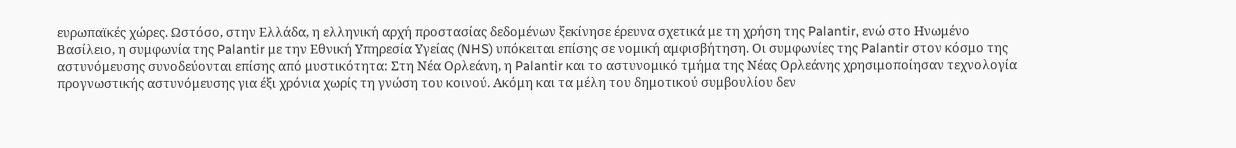ευρωπαϊκές χώρες. Ωστόσο, στην Ελλάδα, η ελληνική αρχή προστασίας δεδομένων ξεκίνησε έρευνα σχετικά με τη χρήση της Palantir, ενώ στο Ηνωμένο Βασίλειο, η συμφωνία της Palantir με την Εθνική Υπηρεσία Υγείας (NHS) υπόκειται επίσης σε νομική αμφισβήτηση. Οι συμφωνίες της Palantir στον κόσμο της αστυνόμευσης συνοδεύονται επίσης από μυστικότητα: Στη Νέα Ορλεάνη, η Palantir και το αστυνομικό τμήμα της Νέας Ορλεάνης χρησιμοποίησαν τεχνολογία προγνωστικής αστυνόμευσης για έξι χρόνια χωρίς τη γνώση του κοινού. Ακόμη και τα μέλη του δημοτικού συμβουλίου δεν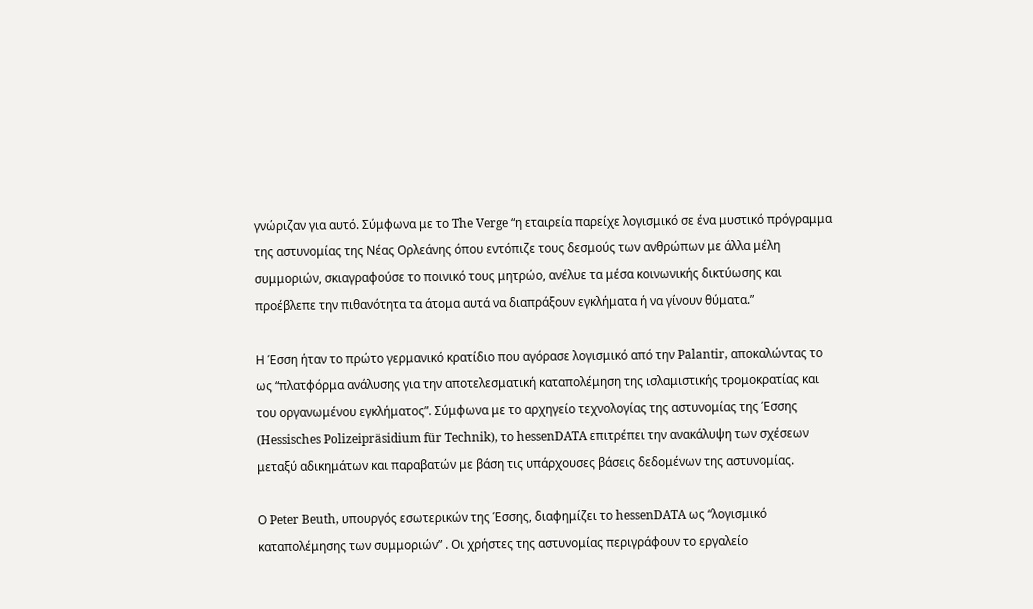γνώριζαν για αυτό. Σύμφωνα με το The Verge “η εταιρεία παρείχε λογισμικό σε ένα μυστικό πρόγραμμα της αστυνομίας της Νέας Ορλεάνης όπου εντόπιζε τους δεσμούς των ανθρώπων με άλλα μέλη συμμοριών, σκιαγραφούσε το ποινικό τους μητρώο, ανέλυε τα μέσα κοινωνικής δικτύωσης και προέβλεπε την πιθανότητα τα άτομα αυτά να διαπράξουν εγκλήματα ή να γίνουν θύματα.”

Η Έσση ήταν το πρώτο γερμανικό κρατίδιο που αγόρασε λογισμικό από την Palantir, αποκαλώντας το ως “πλατφόρμα ανάλυσης για την αποτελεσματική καταπολέμηση της ισλαμιστικής τρομοκρατίας και του οργανωμένου εγκλήματος”. Σύμφωνα με το αρχηγείο τεχνολογίας της αστυνομίας της Έσσης (Hessisches Polizeipräsidium für Technik), το hessenDATA επιτρέπει την ανακάλυψη των σχέσεων μεταξύ αδικημάτων και παραβατών με βάση τις υπάρχουσες βάσεις δεδομένων της αστυνομίας.

Ο Peter Beuth, υπουργός εσωτερικών της Έσσης, διαφημίζει το hessenDATA ως “λογισμικό καταπολέμησης των συμμοριών” . Οι χρήστες της αστυνομίας περιγράφουν το εργαλείο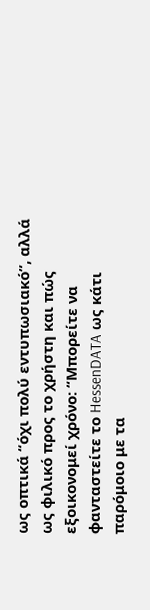ως οπτικά “όχι πολύ εντυπωσιακό”, αλλά ως φιλικό προς το χρήστη και πώς εξοικονομεί χρόνο: “Μπορείτε να φανταστείτε το HessenDATA ως κάτι παρόμοιο με τα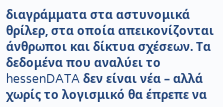διαγράμματα στα αστυνομικά θρίλερ, στα οποία απεικονίζονται άνθρωποι και δίκτυα σχέσεων. Τα δεδομένα που αναλύει το hessenDATA δεν είναι νέα – αλλά χωρίς το λογισμικό θα έπρεπε να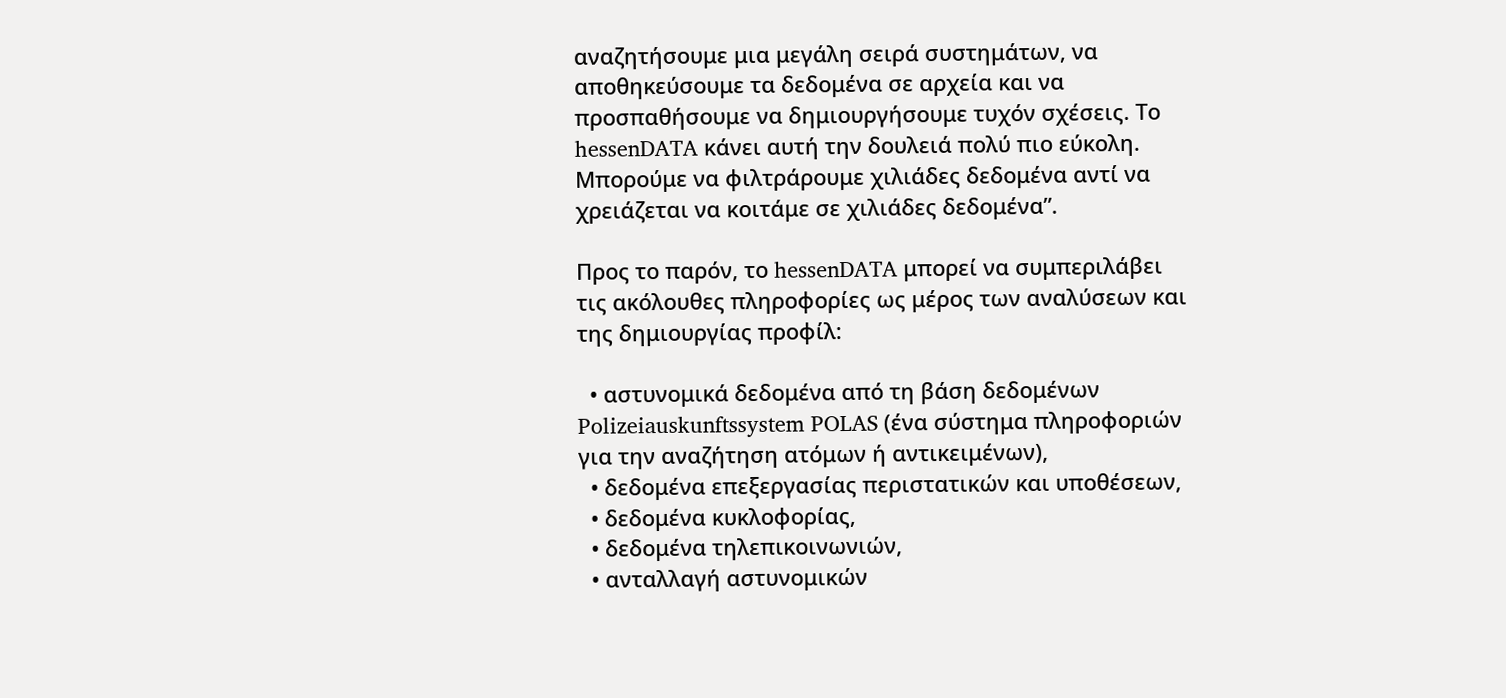αναζητήσουμε μια μεγάλη σειρά συστημάτων, να αποθηκεύσουμε τα δεδομένα σε αρχεία και να προσπαθήσουμε να δημιουργήσουμε τυχόν σχέσεις. Το hessenDATA κάνει αυτή την δουλειά πολύ πιο εύκολη. Μπορούμε να φιλτράρουμε χιλιάδες δεδομένα αντί να χρειάζεται να κοιτάμε σε χιλιάδες δεδομένα”.

Προς το παρόν, το hessenDATA μπορεί να συμπεριλάβει τις ακόλουθες πληροφορίες ως μέρος των αναλύσεων και της δημιουργίας προφίλ:

  • αστυνομικά δεδομένα από τη βάση δεδομένων Polizeiauskunftssystem POLAS (ένα σύστημα πληροφοριών για την αναζήτηση ατόμων ή αντικειμένων),
  • δεδομένα επεξεργασίας περιστατικών και υποθέσεων,
  • δεδομένα κυκλοφορίας,
  • δεδομένα τηλεπικοινωνιών,
  • ανταλλαγή αστυνομικών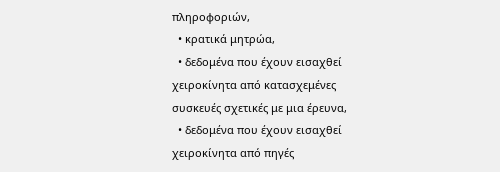πληροφοριών,
  • κρατικά μητρώα,
  • δεδομένα που έχουν εισαχθεί χειροκίνητα από κατασχεμένες συσκευές σχετικές με μια έρευνα,
  • δεδομένα που έχουν εισαχθεί χειροκίνητα από πηγές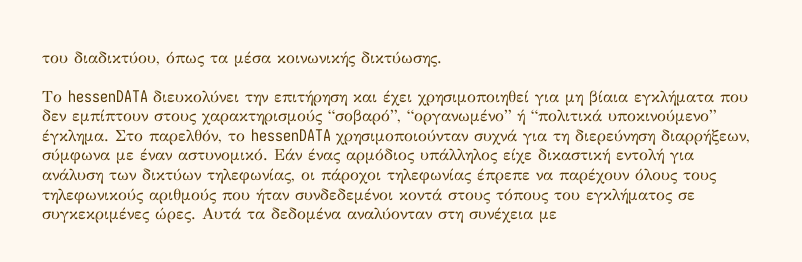του διαδικτύου, όπως τα μέσα κοινωνικής δικτύωσης.

Το hessenDATA διευκολύνει την επιτήρηση και έχει χρησιμοποιηθεί για μη βίαια εγκλήματα που δεν εμπίπτουν στους χαρακτηρισμούς “σοβαρό”, “οργανωμένο” ή “πολιτικά υποκινούμενο” έγκλημα. Στο παρελθόν, το hessenDATA χρησιμοποιούνταν συχνά για τη διερεύνηση διαρρήξεων, σύμφωνα με έναν αστυνομικό. Εάν ένας αρμόδιος υπάλληλος είχε δικαστική εντολή για ανάλυση των δικτύων τηλεφωνίας, οι πάροχοι τηλεφωνίας έπρεπε να παρέχουν όλους τους τηλεφωνικούς αριθμούς που ήταν συνδεδεμένοι κοντά στους τόπους του εγκλήματος σε συγκεκριμένες ώρες. Αυτά τα δεδομένα αναλύονταν στη συνέχεια με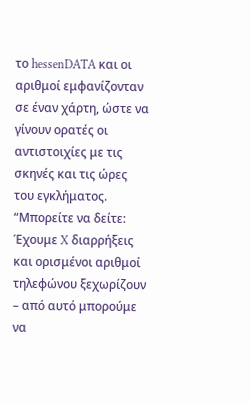το hessenDATA και οι αριθμοί εμφανίζονταν σε έναν χάρτη, ώστε να γίνουν ορατές οι αντιστοιχίες με τις σκηνές και τις ώρες του εγκλήματος. “Μπορείτε να δείτε: Έχουμε X διαρρήξεις και ορισμένοι αριθμοί τηλεφώνου ξεχωρίζουν – από αυτό μπορούμε να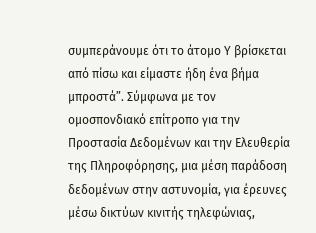συμπεράνουμε ότι το άτομο Υ βρίσκεται από πίσω και είμαστε ήδη ένα βήμα μπροστά”. Σύμφωνα με τον ομοσπονδιακό επίτροπο για την Προστασία Δεδομένων και την Ελευθερία της Πληροφόρησης, μια μέση παράδοση δεδομένων στην αστυνομία, για έρευνες μέσω δικτύων κινιτής τηλεφώνιας,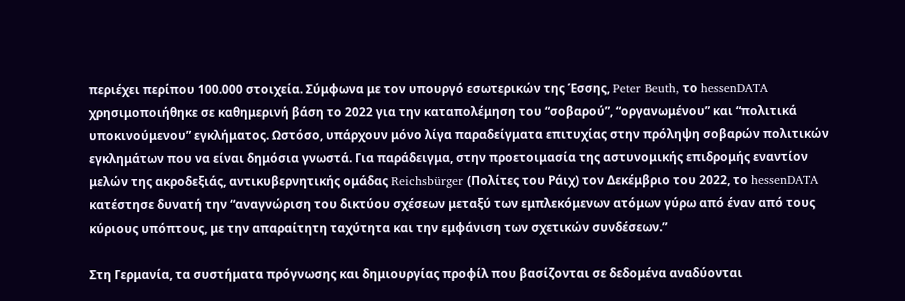περιέχει περίπου 100.000 στοιχεία. Σύμφωνα με τον υπουργό εσωτερικών της Έσσης, Peter Beuth, το hessenDATA χρησιμοποιήθηκε σε καθημερινή βάση το 2022 για την καταπολέμηση του “σοβαρού”, “οργανωμένου” και “πολιτικά υποκινούμενου” εγκλήματος. Ωστόσο, υπάρχουν μόνο λίγα παραδείγματα επιτυχίας στην πρόληψη σοβαρών πολιτικών εγκλημάτων που να είναι δημόσια γνωστά. Για παράδειγμα, στην προετοιμασία της αστυνομικής επιδρομής εναντίον μελών της ακροδεξιάς, αντικυβερνητικής ομάδας Reichsbürger (Πολίτες του Ράιχ) τον Δεκέμβριο του 2022, το hessenDATA κατέστησε δυνατή την “αναγνώριση του δικτύου σχέσεων μεταξύ των εμπλεκόμενων ατόμων γύρω από έναν από τους κύριους υπόπτους, με την απαραίτητη ταχύτητα και την εμφάνιση των σχετικών συνδέσεων.”

Στη Γερμανία, τα συστήματα πρόγνωσης και δημιουργίας προφίλ που βασίζονται σε δεδομένα αναδύονται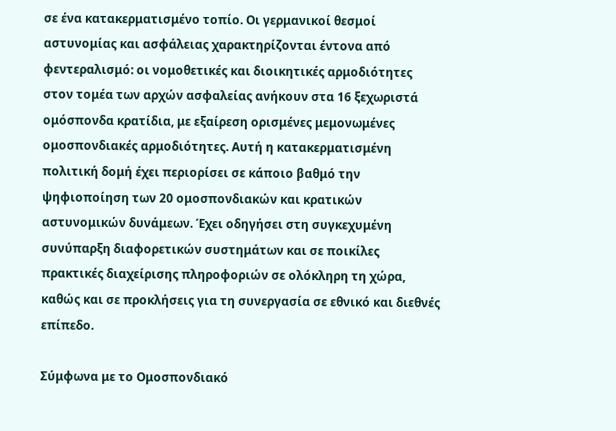σε ένα κατακερματισμένο τοπίο. Οι γερμανικοί θεσμοί αστυνομίας και ασφάλειας χαρακτηρίζονται έντονα από φεντεραλισμό: οι νομοθετικές και διοικητικές αρμοδιότητες στον τομέα των αρχών ασφαλείας ανήκουν στα 16 ξεχωριστά ομόσπονδα κρατίδια, με εξαίρεση ορισμένες μεμονωμένες ομοσπονδιακές αρμοδιότητες. Αυτή η κατακερματισμένη πολιτική δομή έχει περιορίσει σε κάποιο βαθμό την ψηφιοποίηση των 20 ομοσπονδιακών και κρατικών αστυνομικών δυνάμεων. Έχει οδηγήσει στη συγκεχυμένη συνύπαρξη διαφορετικών συστημάτων και σε ποικίλες πρακτικές διαχείρισης πληροφοριών σε ολόκληρη τη χώρα, καθώς και σε προκλήσεις για τη συνεργασία σε εθνικό και διεθνές επίπεδο.

Σύμφωνα με το Ομοσπονδιακό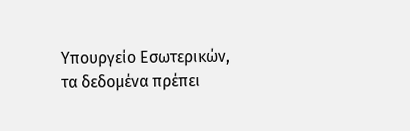Υπουργείο Εσωτερικών, τα δεδομένα πρέπει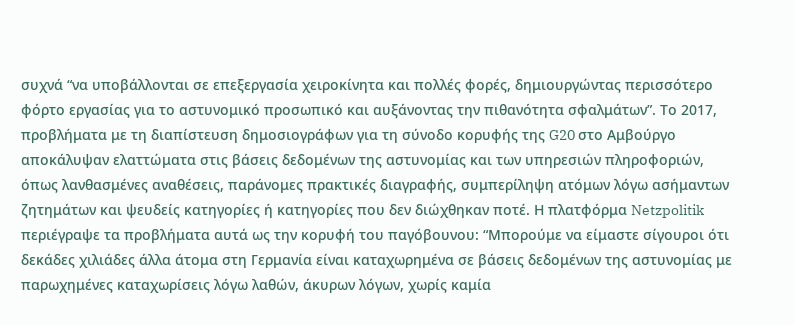συχνά “να υποβάλλονται σε επεξεργασία χειροκίνητα και πολλές φορές, δημιουργώντας περισσότερο φόρτο εργασίας για το αστυνομικό προσωπικό και αυξάνοντας την πιθανότητα σφαλμάτων”. Το 2017, προβλήματα με τη διαπίστευση δημοσιογράφων για τη σύνοδο κορυφής της G20 στο Αμβούργο αποκάλυψαν ελαττώματα στις βάσεις δεδομένων της αστυνομίας και των υπηρεσιών πληροφοριών, όπως λανθασμένες αναθέσεις, παράνομες πρακτικές διαγραφής, συμπερίληψη ατόμων λόγω ασήμαντων ζητημάτων και ψευδείς κατηγορίες ή κατηγορίες που δεν διώχθηκαν ποτέ. Η πλατφόρμα Netzpolitik περιέγραψε τα προβλήματα αυτά ως την κορυφή του παγόβουνου: “Μπορούμε να είμαστε σίγουροι ότι δεκάδες χιλιάδες άλλα άτομα στη Γερμανία είναι καταχωρημένα σε βάσεις δεδομένων της αστυνομίας με παρωχημένες καταχωρίσεις λόγω λαθών, άκυρων λόγων, χωρίς καμία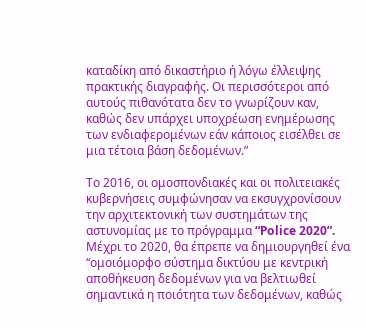καταδίκη από δικαστήριο ή λόγω έλλειψης πρακτικής διαγραφής. Οι περισσότεροι από αυτούς πιθανότατα δεν το γνωρίζουν καν, καθώς δεν υπάρχει υποχρέωση ενημέρωσης των ενδιαφερομένων εάν κάποιος εισέλθει σε μια τέτοια βάση δεδομένων.”

Το 2016, οι ομοσπονδιακές και οι πολιτειακές κυβερνήσεις συμφώνησαν να εκσυγχρονίσουν την αρχιτεκτονική των συστημάτων της αστυνομίας με το πρόγραμμα “Police 2020”. Μέχρι το 2020, θα έπρεπε να δημιουργηθεί ένα “ομοιόμορφο σύστημα δικτύου με κεντρική αποθήκευση δεδομένων για να βελτιωθεί σημαντικά η ποιότητα των δεδομένων, καθώς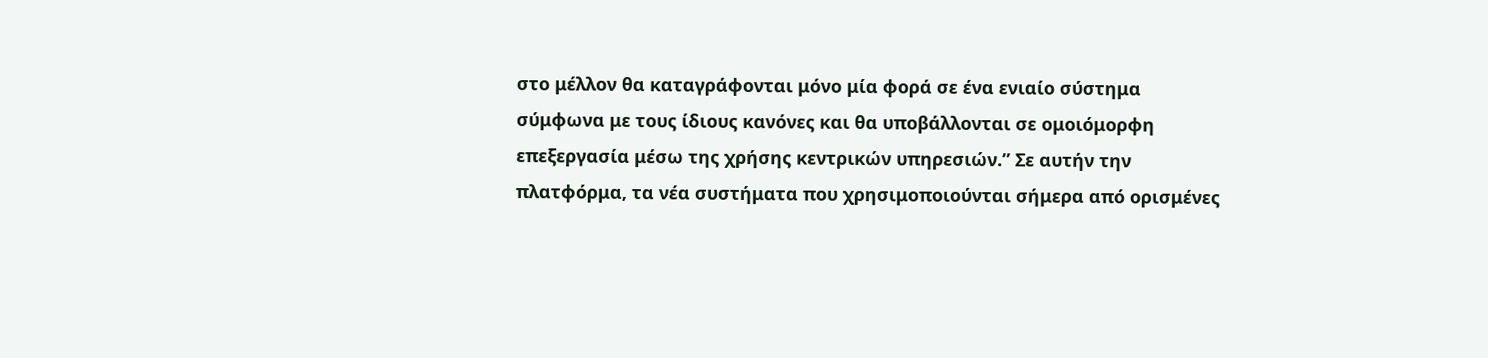στο μέλλον θα καταγράφονται μόνο μία φορά σε ένα ενιαίο σύστημα σύμφωνα με τους ίδιους κανόνες και θα υποβάλλονται σε ομοιόμορφη επεξεργασία μέσω της χρήσης κεντρικών υπηρεσιών.” Σε αυτήν την πλατφόρμα, τα νέα συστήματα που χρησιμοποιούνται σήμερα από ορισμένες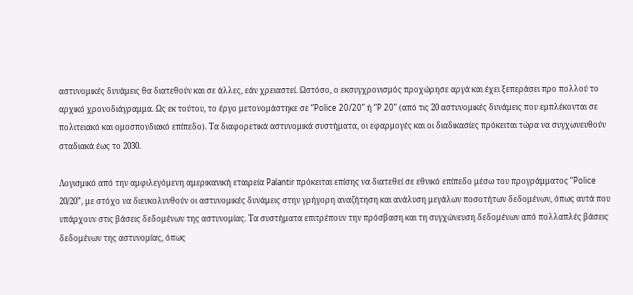αστυνομικές δυνάμεις θα διατεθούν και σε άλλες, εάν χρειαστεί. Ωστόσο, ο εκσυγχρονισμός προχώρησε αργά και έχει ξεπεράσει προ πολλού το αρχικό χρονοδιάγραμμα. Ως εκ τούτου, το έργο μετονομάστηκε σε “Police 20/20” ή “P 20” (από τις 20 αστυνομικές δυνάμεις που εμπλέκονται σε πολιτειακό και ομοσπονδιακό επίπεδο). Τα διαφορετικά αστυνομικά συστήματα, οι εφαρμογές και οι διαδικασίες πρόκειται τώρα να συγχωνευθούν σταδιακά έως το 2030.

Λογισμικό από την αμφιλεγόμενη αμερικανική εταιρεία Palantir πρόκειται επίσης να διατεθεί σε εθνικό επίπεδο μέσω του προγράμματος “Police 20/20”, με στόχο να διευκολυνθούν οι αστυνομικές δυνάμεις στην γρήγορη αναζήτηση και ανάλυση μεγάλων ποσοτήτων δεδομένων, όπως αυτά που υπάρχουν στις βάσεις δεδομένων της αστυνομίας. Τα συστήματα επιτρέπουν την πρόσβαση και τη συγχώνευση δεδομένων από πολλαπλές βάσεις δεδομένων της αστυνομίας, όπως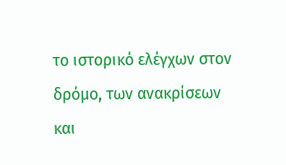το ιστορικό ελέγχων στον δρόμο, των ανακρίσεων και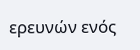ερευνών ενός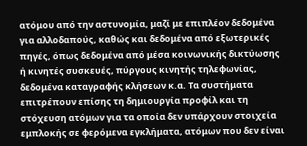ατόμου από την αστυνομία, μαζί με επιπλέον δεδομένα για αλλοδαπούς, καθώς και δεδομένα από εξωτερικές πηγές, όπως δεδομένα από μέσα κοινωνικής δικτύωσης ή κινητές συσκευές, πύργους κινητής τηλεφωνίας, δεδομένα καταγραφής κλήσεων κ.α. Τα συστήματα επιτρέπουν επίσης τη δημιουργία προφίλ και τη στόχευση ατόμων για τα οποία δεν υπάρχουν στοιχεία εμπλοκής σε φερόμενα εγκλήματα, ατόμων που δεν είναι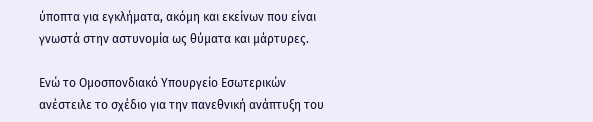ύποπτα για εγκλήματα, ακόμη και εκείνων που είναι γνωστά στην αστυνομία ως θύματα και μάρτυρες.

Ενώ το Ομοσπονδιακό Υπουργείο Εσωτερικών ανέστειλε το σχέδιο για την πανεθνική ανάπτυξη του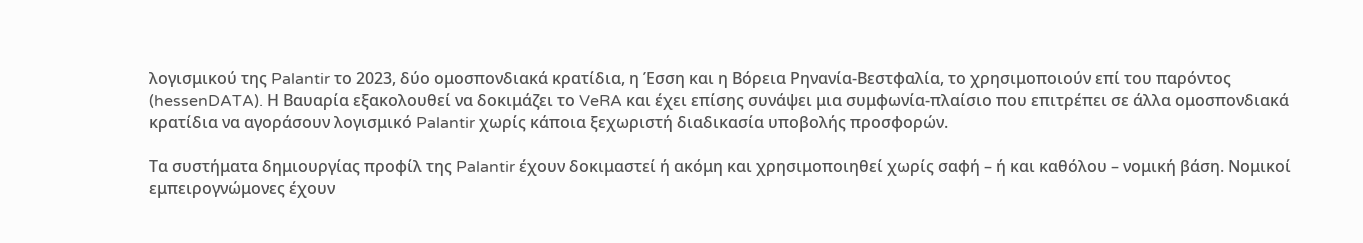λογισμικού της Palantir το 2023, δύο ομοσπονδιακά κρατίδια, η Έσση και η Βόρεια Ρηνανία-Βεστφαλία, το χρησιμοποιούν επί του παρόντος (hessenDATA). Η Βαυαρία εξακολουθεί να δοκιμάζει το VeRA και έχει επίσης συνάψει μια συμφωνία-πλαίσιο που επιτρέπει σε άλλα ομοσπονδιακά κρατίδια να αγοράσουν λογισμικό Palantir χωρίς κάποια ξεχωριστή διαδικασία υποβολής προσφορών.

Τα συστήματα δημιουργίας προφίλ της Palantir έχουν δοκιμαστεί ή ακόμη και χρησιμοποιηθεί χωρίς σαφή – ή και καθόλου – νομική βάση. Νομικοί εμπειρογνώμονες έχουν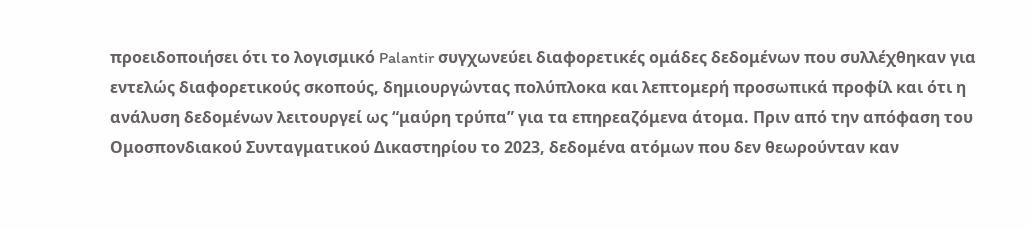προειδοποιήσει ότι το λογισμικό Palantir συγχωνεύει διαφορετικές ομάδες δεδομένων που συλλέχθηκαν για εντελώς διαφορετικούς σκοπούς, δημιουργώντας πολύπλοκα και λεπτομερή προσωπικά προφίλ και ότι η ανάλυση δεδομένων λειτουργεί ως “μαύρη τρύπα” για τα επηρεαζόμενα άτομα. Πριν από την απόφαση του Ομοσπονδιακού Συνταγματικού Δικαστηρίου το 2023, δεδομένα ατόμων που δεν θεωρούνταν καν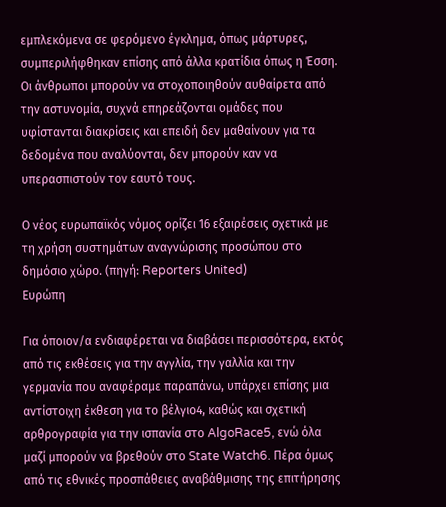εμπλεκόμενα σε φερόμενο έγκλημα, όπως μάρτυρες, συμπεριλήφθηκαν επίσης από άλλα κρατίδια όπως η Έσση. Οι άνθρωποι μπορούν να στοχοποιηθούν αυθαίρετα από την αστυνομία, συχνά επηρεάζονται ομάδες που υφίστανται διακρίσεις και επειδή δεν μαθαίνουν για τα δεδομένα που αναλύονται, δεν μπορούν καν να υπερασπιστούν τον εαυτό τους.

Ο νέος ευρωπαϊκός νόμος ορίζει 16 εξαιρέσεις σχετικά με τη χρήση συστημάτων αναγνώρισης προσώπου στο δημόσιο χώρο. (πηγή: Reporters United)
Ευρώπη

Για όποιον/α ενδιαφέρεται να διαβάσει περισσότερα, εκτός από τις εκθέσεις για την αγγλία, την γαλλία και την γερμανία που αναφέραμε παραπάνω, υπάρχει επίσης μια αντίστοιχη έκθεση για το βέλγιο4, καθώς και σχετική αρθρογραφία για την ισπανία στο AlgoRace5, ενώ όλα μαζί μπορούν να βρεθούν στο State Watch6. Πέρα όμως από τις εθνικές προσπάθειες αναβάθμισης της επιτήρησης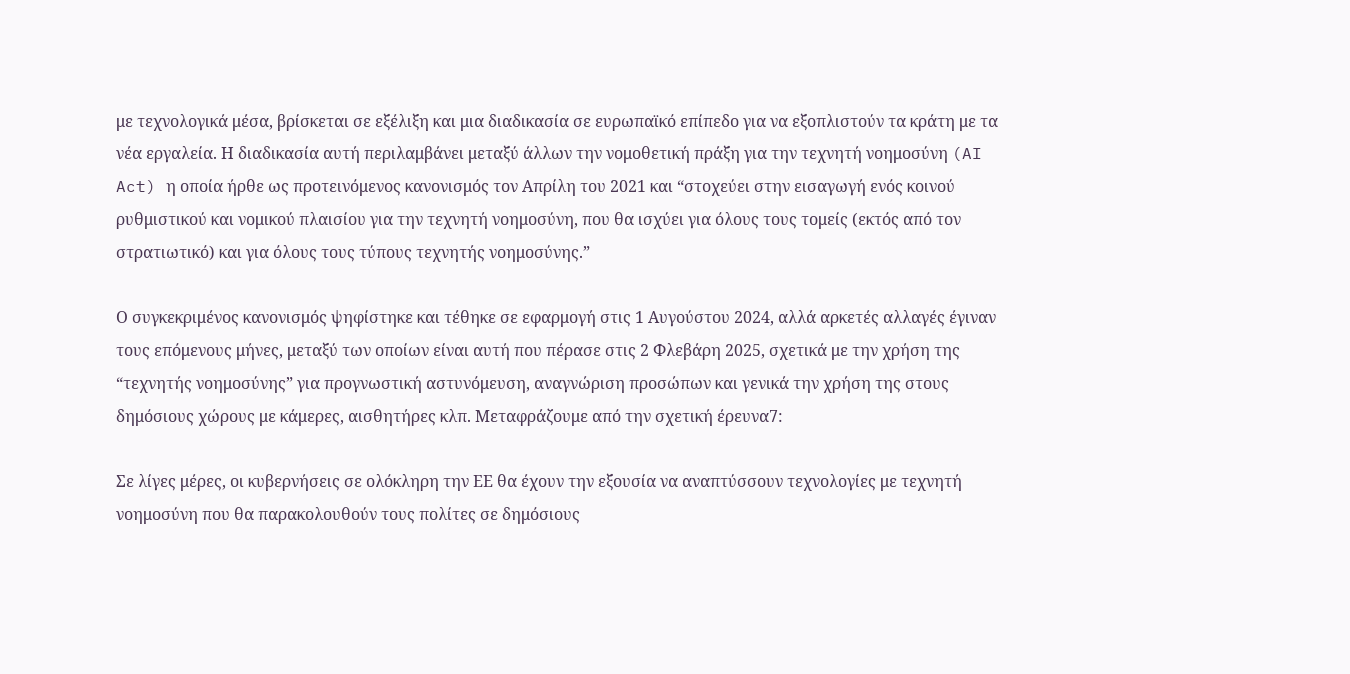με τεχνολογικά μέσα, βρίσκεται σε εξέλιξη και μια διαδικασία σε ευρωπαϊκό επίπεδο για να εξοπλιστούν τα κράτη με τα νέα εργαλεία. Η διαδικασία αυτή περιλαμβάνει μεταξύ άλλων την νομοθετική πράξη για την τεχνητή νοημοσύνη (AI Act) η οποία ήρθε ως προτεινόμενος κανονισμός τον Απρίλη του 2021 και “στοχεύει στην εισαγωγή ενός κοινού ρυθμιστικού και νομικού πλαισίου για την τεχνητή νοημοσύνη, που θα ισχύει για όλους τους τομείς (εκτός από τον στρατιωτικό) και για όλους τους τύπους τεχνητής νοημοσύνης.”

Ο συγκεκριμένος κανονισμός ψηφίστηκε και τέθηκε σε εφαρμογή στις 1 Αυγούστου 2024, αλλά αρκετές αλλαγές έγιναν τους επόμενους μήνες, μεταξύ των οποίων είναι αυτή που πέρασε στις 2 Φλεβάρη 2025, σχετικά με την χρήση της “τεχνητής νοημοσύνης” για προγνωστική αστυνόμευση, αναγνώριση προσώπων και γενικά την χρήση της στους δημόσιους χώρους με κάμερες, αισθητήρες κλπ. Μεταφράζουμε από την σχετική έρευνα7:

Σε λίγες μέρες, οι κυβερνήσεις σε ολόκληρη την ΕΕ θα έχουν την εξουσία να αναπτύσσουν τεχνολογίες με τεχνητή νοημοσύνη που θα παρακολουθούν τους πολίτες σε δημόσιους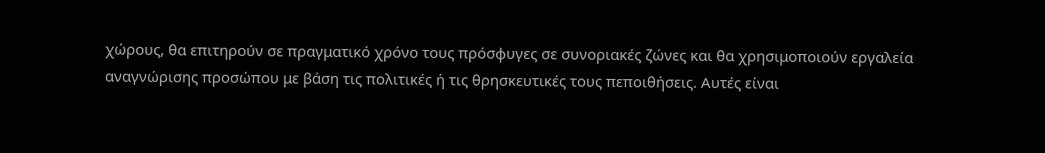χώρους, θα επιτηρούν σε πραγματικό χρόνο τους πρόσφυγες σε συνοριακές ζώνες και θα χρησιμοποιούν εργαλεία αναγνώρισης προσώπου με βάση τις πολιτικές ή τις θρησκευτικές τους πεποιθήσεις. Αυτές είναι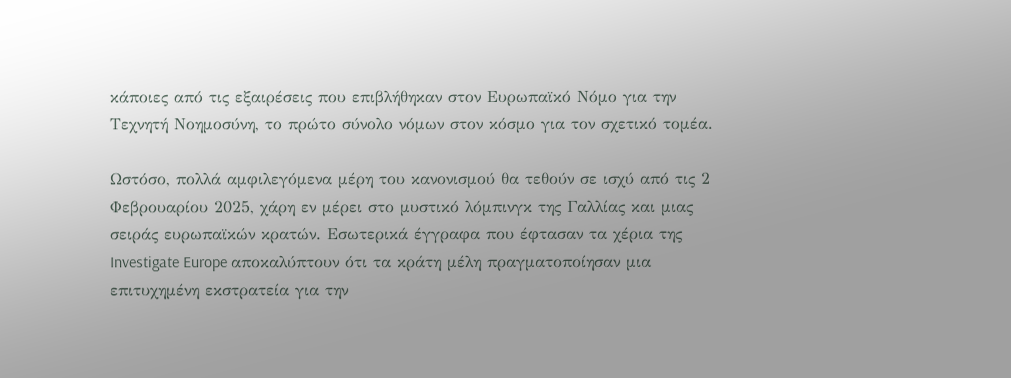κάποιες από τις εξαιρέσεις που επιβλήθηκαν στον Ευρωπαϊκό Νόμο για την Τεχνητή Νοημοσύνη, το πρώτο σύνολο νόμων στον κόσμο για τον σχετικό τομέα.

Ωστόσο, πολλά αμφιλεγόμενα μέρη του κανονισμού θα τεθούν σε ισχύ από τις 2 Φεβρουαρίου 2025, χάρη εν μέρει στο μυστικό λόμπινγκ της Γαλλίας και μιας σειράς ευρωπαϊκών κρατών. Εσωτερικά έγγραφα που έφτασαν τα χέρια της Investigate Europe αποκαλύπτουν ότι τα κράτη μέλη πραγματοποίησαν μια επιτυχημένη εκστρατεία για την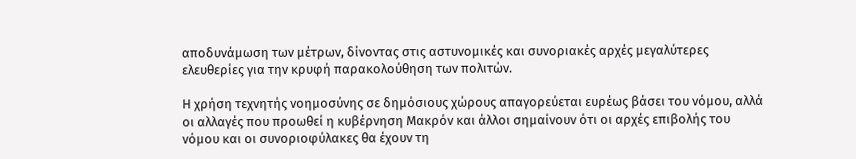αποδυνάμωση των μέτρων, δίνοντας στις αστυνομικές και συνοριακές αρχές μεγαλύτερες ελευθερίες για την κρυφή παρακολούθηση των πολιτών.

Η χρήση τεχνητής νοημοσύνης σε δημόσιους χώρους απαγορεύεται ευρέως βάσει του νόμου, αλλά οι αλλαγές που προωθεί η κυβέρνηση Μακρόν και άλλοι σημαίνουν ότι οι αρχές επιβολής του νόμου και οι συνοριοφύλακες θα έχουν τη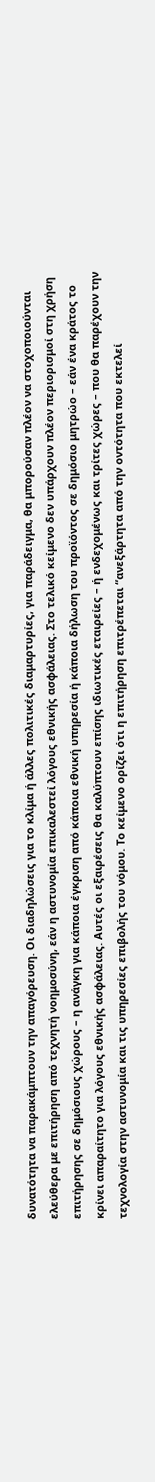δυνατότητα να παρακάμπτουν την απαγόρευση. Οι διαδηλώσεις για το κλίμα ή άλλες πολιτικές διαμαρτυρίες, για παράδειγμα, θα μπορούσαν πλέον να στοχοποιούνται ελεύθερα με επιτήρηση από τεχνητή νοημοσύνη, εάν η αστυνομία επικαλεστεί λόγους εθνικής ασφάλειας. Στο τελικό κείμενο δεν υπάρχουν πλέον περιορισμοί στη χρήση επιτήρησης σε δημόσιους χώρους – η ανάγκη για κάποια έγκριση από κάποια εθνική υπηρεσία ή κάποια δήλωση του προϊόντος σε δημόσιο μητρώο – εάν ένα κράτος το κρίνει απαραίτητο για λόγους εθνικής ασφάλειας. Αυτές οι εξαιρέσεις θα καλύπτουν επίσης ιδιωτικές εταιρείες – ή ενδεχομένως και τρίτες χώρες – που θα παρέχουν την τεχνολογία στην αστυνομία και τις υπηρεσίες επιβολής του νόμου. Το κείμενο ορίζει ότι η επιτήρηση επιτρέπεται “ανεξάρτητα από την οντότητα που εκτελεί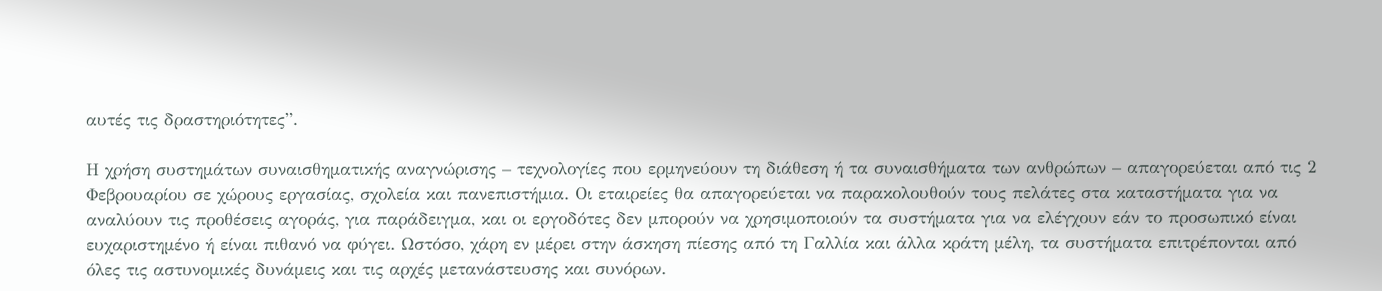αυτές τις δραστηριότητες”.

Η χρήση συστημάτων συναισθηματικής αναγνώρισης – τεχνολογίες που ερμηνεύουν τη διάθεση ή τα συναισθήματα των ανθρώπων – απαγορεύεται από τις 2 Φεβρουαρίου σε χώρους εργασίας, σχολεία και πανεπιστήμια. Οι εταιρείες θα απαγορεύεται να παρακολουθούν τους πελάτες στα καταστήματα για να αναλύουν τις προθέσεις αγοράς, για παράδειγμα, και οι εργοδότες δεν μπορούν να χρησιμοποιούν τα συστήματα για να ελέγχουν εάν το προσωπικό είναι ευχαριστημένο ή είναι πιθανό να φύγει. Ωστόσο, χάρη εν μέρει στην άσκηση πίεσης από τη Γαλλία και άλλα κράτη μέλη, τα συστήματα επιτρέπονται από όλες τις αστυνομικές δυνάμεις και τις αρχές μετανάστευσης και συνόρων.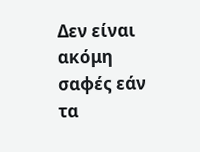Δεν είναι ακόμη σαφές εάν τα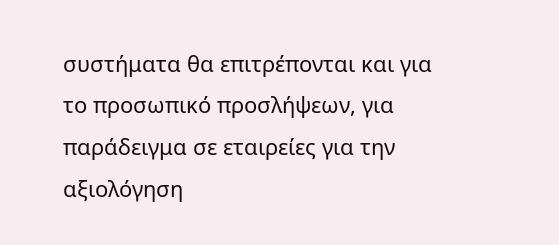συστήματα θα επιτρέπονται και για το προσωπικό προσλήψεων, για παράδειγμα σε εταιρείες για την αξιολόγηση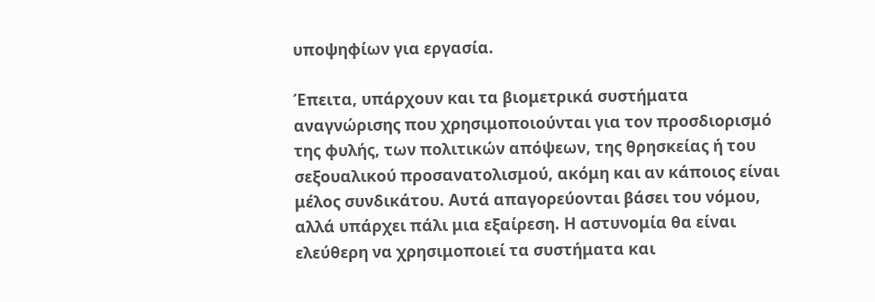υποψηφίων για εργασία.

Έπειτα, υπάρχουν και τα βιομετρικά συστήματα αναγνώρισης που χρησιμοποιούνται για τον προσδιορισμό της φυλής, των πολιτικών απόψεων, της θρησκείας ή του σεξουαλικού προσανατολισμού, ακόμη και αν κάποιος είναι μέλος συνδικάτου. Αυτά απαγορεύονται βάσει του νόμου, αλλά υπάρχει πάλι μια εξαίρεση. Η αστυνομία θα είναι ελεύθερη να χρησιμοποιεί τα συστήματα και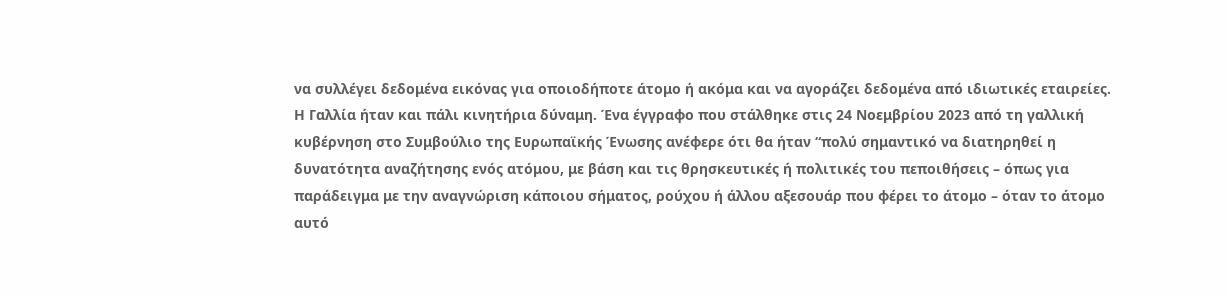να συλλέγει δεδομένα εικόνας για οποιοδήποτε άτομο ή ακόμα και να αγοράζει δεδομένα από ιδιωτικές εταιρείες. Η Γαλλία ήταν και πάλι κινητήρια δύναμη. Ένα έγγραφο που στάλθηκε στις 24 Νοεμβρίου 2023 από τη γαλλική κυβέρνηση στο Συμβούλιο της Ευρωπαϊκής Ένωσης ανέφερε ότι θα ήταν “πολύ σημαντικό να διατηρηθεί η δυνατότητα αναζήτησης ενός ατόμου, με βάση και τις θρησκευτικές ή πολιτικές του πεποιθήσεις – όπως για παράδειγμα με την αναγνώριση κάποιου σήματος, ρούχου ή άλλου αξεσουάρ που φέρει το άτομο – όταν το άτομο αυτό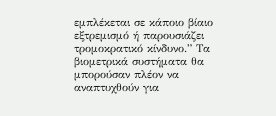εμπλέκεται σε κάποιο βίαιο εξτρεμισμό ή παρουσιάζει τρομοκρατικό κίνδυνο.” Τα βιομετρικά συστήματα θα μπορούσαν πλέον να αναπτυχθούν για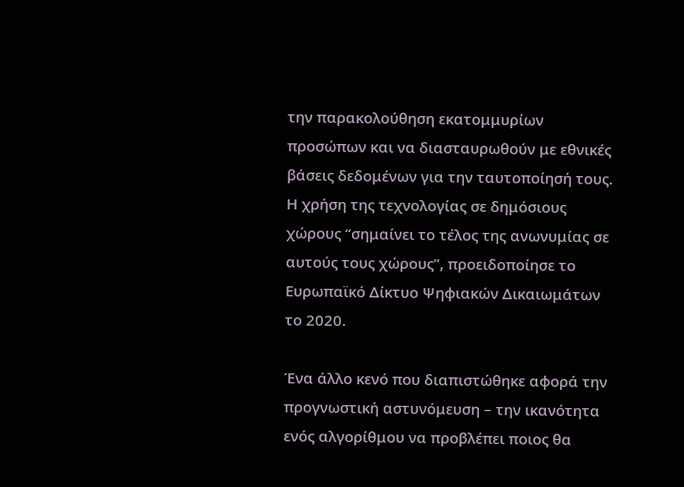την παρακολούθηση εκατομμυρίων προσώπων και να διασταυρωθούν με εθνικές βάσεις δεδομένων για την ταυτοποίησή τους. Η χρήση της τεχνολογίας σε δημόσιους χώρους “σημαίνει το τέλος της ανωνυμίας σε αυτούς τους χώρους”, προειδοποίησε το Ευρωπαϊκό Δίκτυο Ψηφιακών Δικαιωμάτων το 2020.

Ένα άλλο κενό που διαπιστώθηκε αφορά την προγνωστική αστυνόμευση – την ικανότητα ενός αλγορίθμου να προβλέπει ποιος θα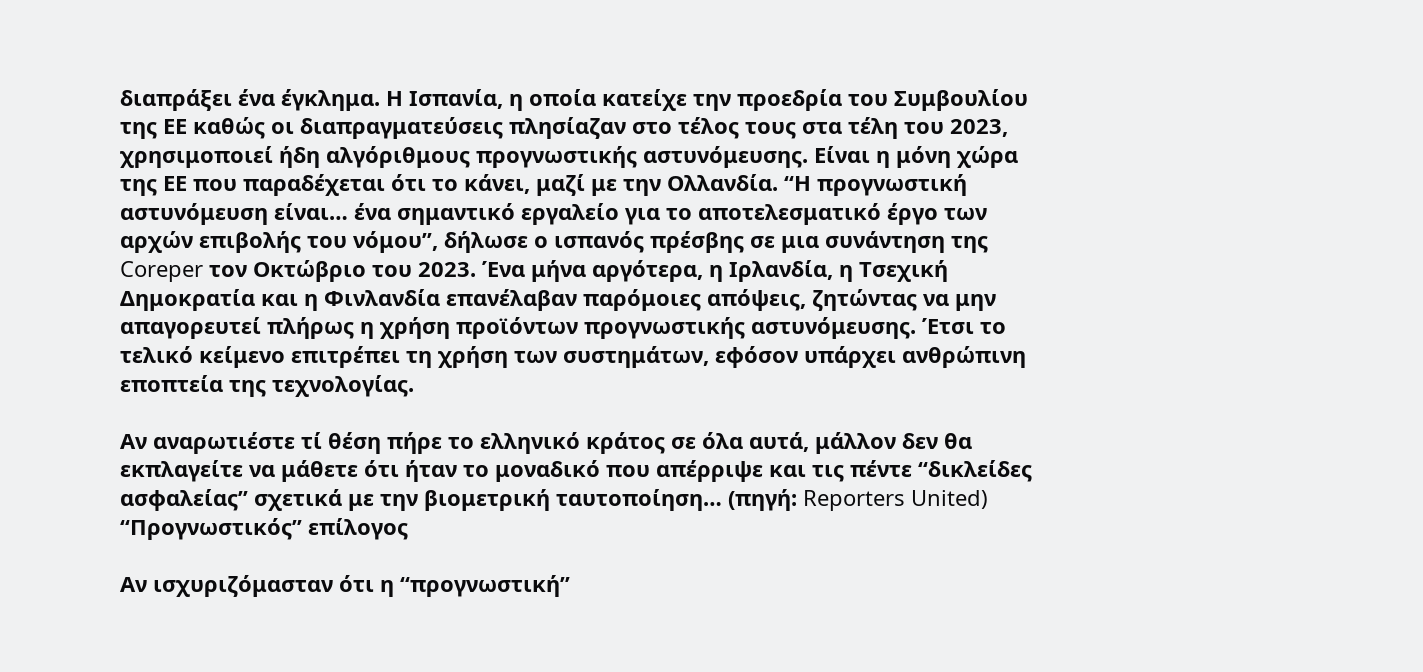διαπράξει ένα έγκλημα. Η Ισπανία, η οποία κατείχε την προεδρία του Συμβουλίου της ΕΕ καθώς οι διαπραγματεύσεις πλησίαζαν στο τέλος τους στα τέλη του 2023, χρησιμοποιεί ήδη αλγόριθμους προγνωστικής αστυνόμευσης. Είναι η μόνη χώρα της ΕΕ που παραδέχεται ότι το κάνει, μαζί με την Ολλανδία. “Η προγνωστική αστυνόμευση είναι… ένα σημαντικό εργαλείο για το αποτελεσματικό έργο των αρχών επιβολής του νόμου”, δήλωσε ο ισπανός πρέσβης σε μια συνάντηση της Coreper τον Οκτώβριο του 2023. Ένα μήνα αργότερα, η Ιρλανδία, η Τσεχική Δημοκρατία και η Φινλανδία επανέλαβαν παρόμοιες απόψεις, ζητώντας να μην απαγορευτεί πλήρως η χρήση προϊόντων προγνωστικής αστυνόμευσης. Έτσι το τελικό κείμενο επιτρέπει τη χρήση των συστημάτων, εφόσον υπάρχει ανθρώπινη εποπτεία της τεχνολογίας.

Αν αναρωτιέστε τί θέση πήρε το ελληνικό κράτος σε όλα αυτά, μάλλον δεν θα εκπλαγείτε να μάθετε ότι ήταν το μοναδικό που απέρριψε και τις πέντε “δικλείδες ασφαλείας” σχετικά με την βιομετρική ταυτοποίηση… (πηγή: Reporters United)
“Προγνωστικός” επίλογος

Αν ισχυριζόμασταν ότι η “προγνωστική”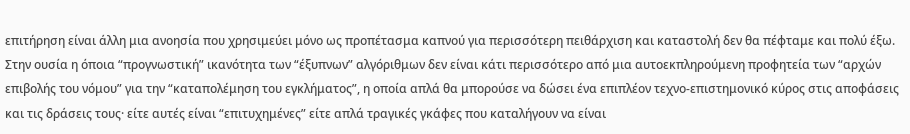επιτήρηση είναι άλλη μια ανοησία που χρησιμεύει μόνο ως προπέτασμα καπνού για περισσότερη πειθάρχιση και καταστολή δεν θα πέφταμε και πολύ έξω. Στην ουσία η όποια “προγνωστική” ικανότητα των “έξυπνων” αλγόριθμων δεν είναι κάτι περισσότερο από μια αυτοεκπληρούμενη προφητεία των “αρχών επιβολής του νόμου” για την “καταπολέμηση του εγκλήματος”, η οποία απλά θα μπορούσε να δώσει ένα επιπλέον τεχνο-επιστημονικό κύρος στις αποφάσεις και τις δράσεις τους· είτε αυτές είναι “επιτυχημένες” είτε απλά τραγικές γκάφες που καταλήγουν να είναι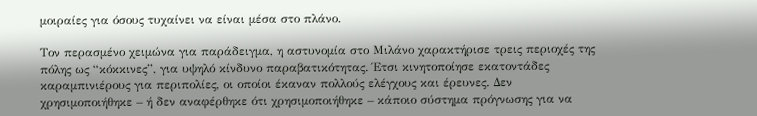μοιραίες για όσους τυχαίνει να είναι μέσα στο πλάνο.

Τον περασμένο χειμώνα για παράδειγμα, η αστυνομία στο Μιλάνο χαρακτήρισε τρεις περιοχές της πόλης ως “κόκκινες”, για υψηλό κίνδυνο παραβατικότητας. Έτσι κινητοποίησε εκατοντάδες καραμπινιέρους για περιπολίες, οι οποίοι έκαναν πολλούς ελέγχους και έρευνες. Δεν χρησιμοποιήθηκε – ή δεν αναφέρθηκε ότι χρησιμοποιήθηκε – κάποιο σύστημα πρόγνωσης για να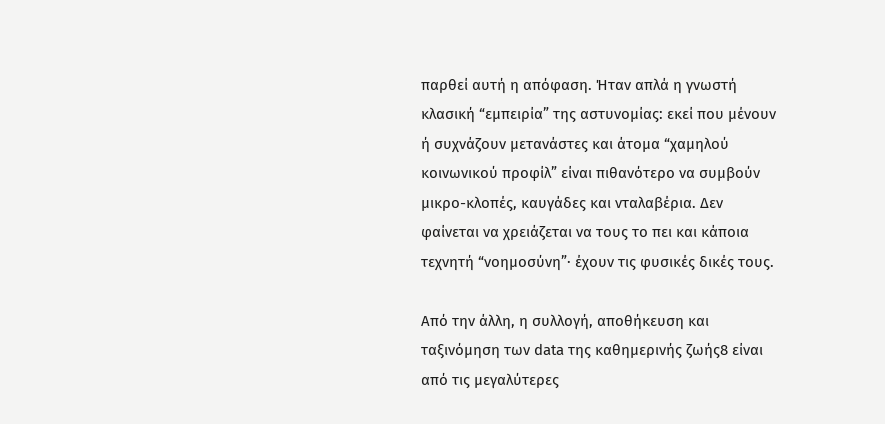παρθεί αυτή η απόφαση. Ήταν απλά η γνωστή κλασική “εμπειρία” της αστυνομίας: εκεί που μένουν ή συχνάζουν μετανάστες και άτομα “χαμηλού κοινωνικού προφίλ” είναι πιθανότερο να συμβούν μικρο-κλοπές, καυγάδες και νταλαβέρια. Δεν φαίνεται να χρειάζεται να τους το πει και κάποια τεχνητή “νοημοσύνη”· έχουν τις φυσικές δικές τους.

Από την άλλη, η συλλογή, αποθήκευση και ταξινόμηση των data της καθημερινής ζωής8 είναι από τις μεγαλύτερες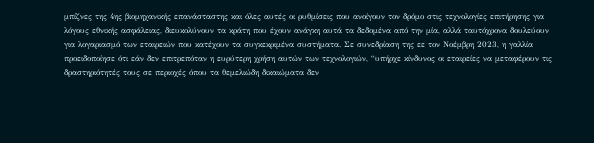μπίζνες της 4ης βιομηχανικής επανάσταστης και όλες αυτές οι ρυθμίσεις που ανοίγουν τον δρόμο στις τεχνολογίες επιτήρησης για λόγους εθνικής ασφάλειας, διευκολύνουν τα κράτη που έχουν ανάγκη αυτά τα δεδομένα από την μία, αλλά ταυτόχρονα δουλεύουν για λογαριασμό των εταιρειών που κατέχουν τα συγκεκριμένα συστήματα. Σε συνεδρίαση της εε τον Νοέμβρη 2023, η γαλλία προειδοποίησε ότι εάν δεν επιτρεπόταν η ευρύτερη χρήση αυτών των τεχνολογιών, “υπήρχε κίνδυνος οι εταιρείες να μεταφέρουν τις δραστηριότητές τους σε περιοχές όπου τα θεμελιώδη δικαιώματα δεν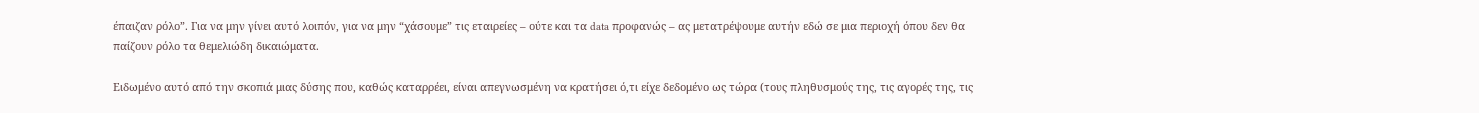έπαιζαν ρόλο”. Για να μην γίνει αυτό λοιπόν, για να μην “χάσουμε” τις εταιρείες – ούτε και τα data προφανώς – ας μετατρέψουμε αυτήν εδώ σε μια περιοχή όπου δεν θα παίζουν ρόλο τα θεμελιώδη δικαιώματα.

Ειδωμένο αυτό από την σκοπιά μιας δύσης που, καθώς καταρρέει, είναι απεγνωσμένη να κρατήσει ό,τι είχε δεδομένο ως τώρα (τους πληθυσμούς της, τις αγορές της, τις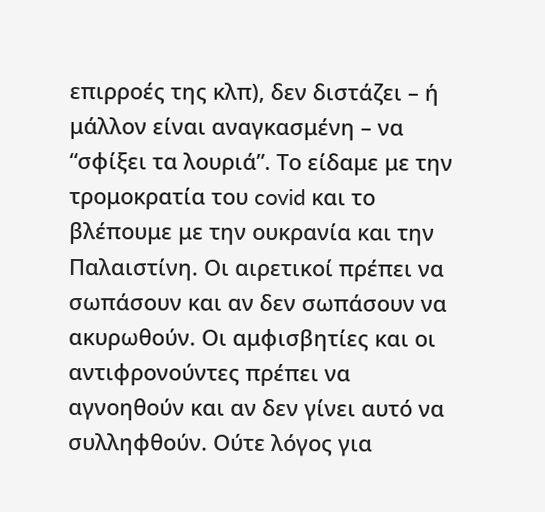επιρροές της κλπ), δεν διστάζει – ή μάλλον είναι αναγκασμένη – να “σφίξει τα λουριά”. Το είδαμε με την τρομοκρατία του covid και το βλέπουμε με την ουκρανία και την Παλαιστίνη. Οι αιρετικοί πρέπει να σωπάσουν και αν δεν σωπάσουν να ακυρωθούν. Οι αμφισβητίες και οι αντιφρονούντες πρέπει να αγνοηθούν και αν δεν γίνει αυτό να συλληφθούν. Ούτε λόγος για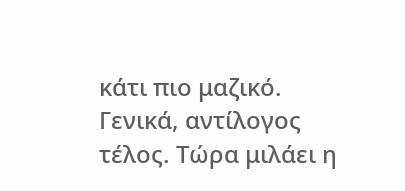κάτι πιο μαζικό. Γενικά, αντίλογος τέλος. Τώρα μιλάει η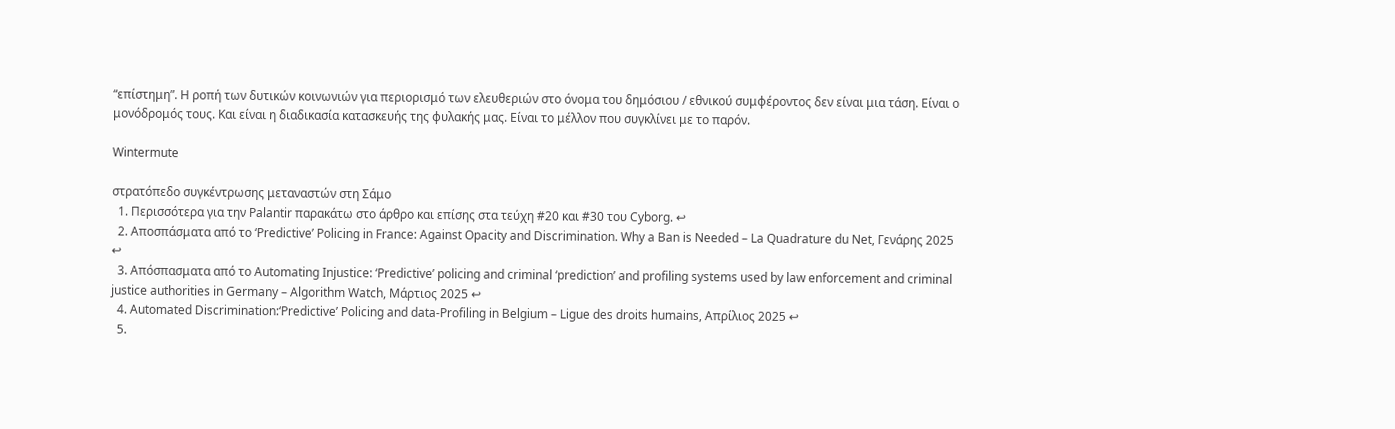“επίστημη”. Η ροπή των δυτικών κοινωνιών για περιορισμό των ελευθεριών στο όνομα του δημόσιου / εθνικού συμφέροντος δεν είναι μια τάση. Είναι ο μονόδρομός τους. Και είναι η διαδικασία κατασκευής της φυλακής μας. Είναι το μέλλον που συγκλίνει με το παρόν.

Wintermute

στρατόπεδο συγκέντρωσης μεταναστών στη Σάμο
  1. Περισσότερα για την Palantir παρακάτω στο άρθρο και επίσης στα τεύχη #20 και #30 του Cyborg. ↩
  2. Αποσπάσματα από το ‘Predictive’ Policing in France: Against Opacity and Discrimination. Why a Ban is Needed – La Quadrature du Net, Γενάρης 2025 ↩
  3. Απόσπασματα από το Automating Injustice: ‘Predictive’ policing and criminal ‘prediction’ and profiling systems used by law enforcement and criminal justice authorities in Germany – Algorithm Watch, Μάρτιος 2025 ↩
  4. Automated Discrimination:‘Predictive’ Policing and data-Profiling in Belgium – Ligue des droits humains, Απρίλιος 2025 ↩
  5.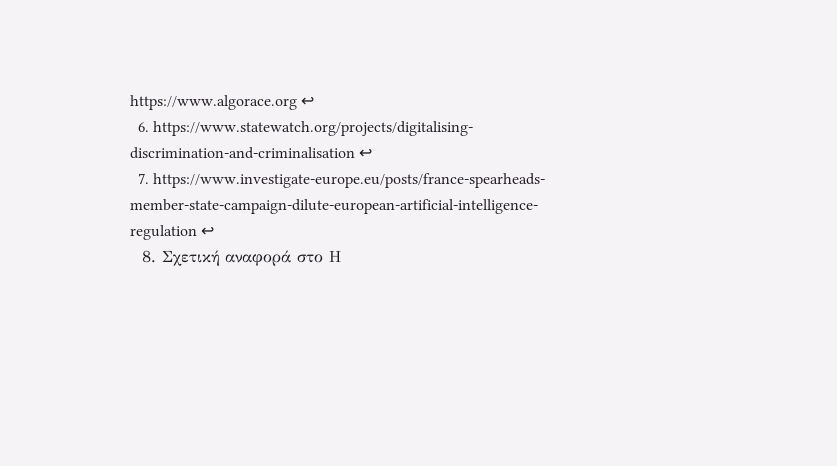https://www.algorace.org ↩
  6. https://www.statewatch.org/projects/digitalising-discrimination-and-criminalisation ↩
  7. https://www.investigate-europe.eu/posts/france-spearheads-member-state-campaign-dilute-european-artificial-intelligence-regulation ↩
  8. Σχετική αναφορά στο Η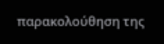παρακολούθηση της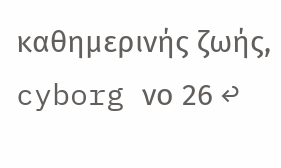καθημερινής ζωής, cyborg νο 26 ↩